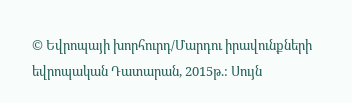© Եվրոպայի խորհուրդ/Մարդու իրավունքների եվրոպական Դատարան, 2015թ.: Սույն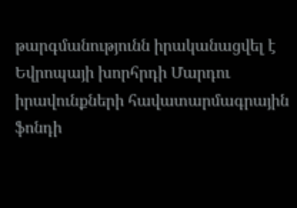թարգմանությունն իրականացվել է Եվրոպայի խորհրդի Մարդու իրավունքների հավատարմագրային ֆոնդի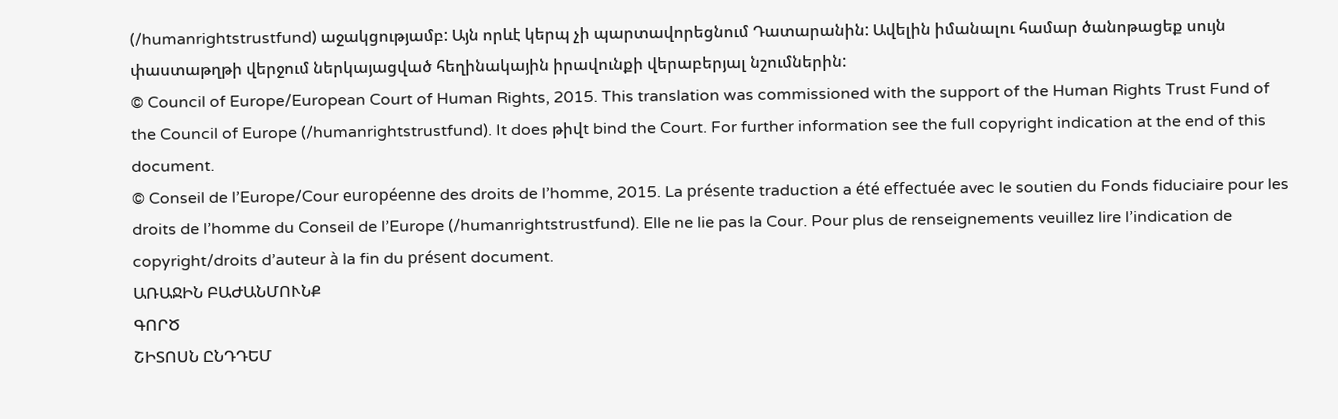(/humanrightstrustfund) աջակցությամբ: Այն որևէ կերպ չի պարտավորեցնում Դատարանին: Ավելին իմանալու համար ծանոթացեք սույն փաստաթղթի վերջում ներկայացված հեղինակային իրավունքի վերաբերյալ նշումներին:
© Council of Europe/European Court of Human Rights, 2015. This translation was commissioned with the support of the Human Rights Trust Fund of the Council of Europe (/humanrightstrustfund). It does թիվt bind the Court. For further information see the full copyright indication at the end of this document.
© Conseil de l’Europe/Cour européenne des droits de l’homme, 2015. La présente traduction a été effectuée avec le soutien du Fonds fiduciaire pour les droits de l’homme du Conseil de l’Europe (/humanrightstrustfund). Elle ne lie pas la Cour. Pour plus de renseignements veuillez lire l’indication de copyright/droits d’auteur à la fin du présent document.
ԱՌԱՋԻՆ ԲԱԺԱՆՄՈՒՆՔ
ԳՈՐԾ
ՇԻՏՈՍՆ ԸՆԴԴԵՄ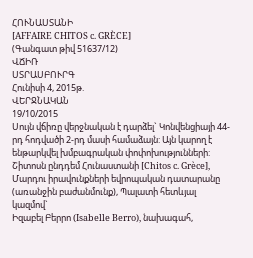ՀՈՒՆԱՍՏԱՆԻ
[AFFAIRE CHITOS c. GRÈCE]
(Գանգատ թիվ 51637/12)
ՎՃԻՌ
ՍՏՐԱՍԲՈՒՐԳ
Հունիսի 4, 2015թ.
ՎԵՐՋՆԱԿԱՆ
19/10/2015
Սույն վճիռը վերջնական է դարձել` Կոնվենցիայի 44-րդ հոդվածի 2-րդ մասի համաձայն: Այն կարող է ենթարկվել խմբագրական փոփոխությունների:
Շիտոսն ընդդեմ Հունաստանի [Chitos c. Grèce],
Մարդու իրավունքների եվրոպական դատարանը (առանջին բաժանմունք), Պալատի հետևյալ կազմով`
Իզաբել Բերրո (Isabelle Berro), նախագահ,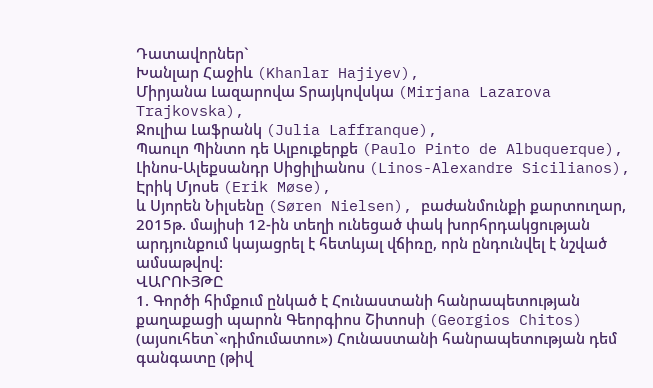Դատավորներ`
Խանլար Հաջիև (Khanlar Hajiyev),
Միրյանա Լազարովա Տրայկովսկա (Mirjana Lazarova Trajkovska),
Ջուլիա Լաֆրանկ (Julia Laffranque),
Պաուլո Պինտո դե Ալբուքերքե (Paulo Pinto de Albuquerque),
Լինոս-Ալեքսանդր Սիցիլիանոս (Linos-Alexandre Sicilianos),
Էրիկ Մյոսե (Erik Møse),
և Սյորեն Նիլսենը (Søren Nielsen), բաժանմունքի քարտուղար,
2015թ. մայիսի 12-ին տեղի ունեցած փակ խորհրդակցության արդյունքում կայացրել է հետևյալ վճիռը, որն ընդունվել է նշված ամսաթվով:
ՎԱՐՈՒՅԹԸ
1. Գործի հիմքում ընկած է Հունաստանի հանրապետության քաղաքացի պարոն Գեորգիոս Շիտոսի (Georgios Chitos) (այսուհետ`«դիմումատու») Հունաստանի հանրապետության դեմ գանգատը (թիվ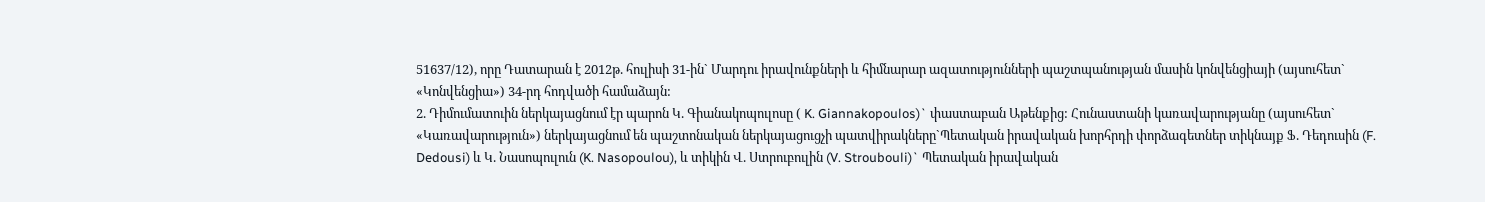51637/12), որը Դատարան է 2012թ. հուլիսի 31-ին` Մարդու իրավունքների և հիմնարար ազատությունների պաշտպանության մասին կոնվենցիայի (այսուհետ` «Կոնվենցիա») 34-րդ հոդվածի համաձայն:
2. Դիմումատուին ներկայացնում էր պարոն Կ. Գիանակոպուլոսը ( K. Giannakopoulos)` փաստաբան Աթենքից: Հունաստանի կառավարությանը (այսուհետ` «Կառավարություն») ներկայացնում են պաշտոնական ներկայացուցչի պատվիրակները`Պետական իրավական խորհրդի փորձագետներ տիկնայք Ֆ. Դեդուսին (F. Dedousi) և Կ. Նասոպուլուն (K. Nasopoulou), և տիկին Վ. Ստրուբուլին (V. Stroubouli)` Պետական իրավական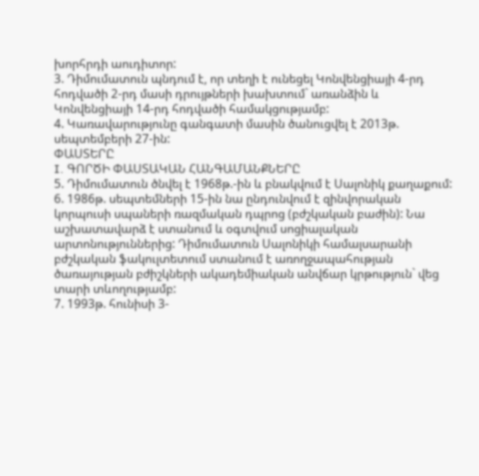խորհրդի աուդիտոր:
3. Դիմումատուն պնդում է, որ տեղի է ունեցել Կոնվենցիայի 4-րդ հոդվածի 2-րդ մասի դրույթների խախտում` առանձին և Կոնվենցիայի 14-րդ հոդվածի համակցությամբ:
4. Կառավարությունը գանգատի մասին ծանուցվել է 2013թ. սեպտեմբերի 27-ին:
ՓԱՍՏԵՐԸ
I. ԳՈՐԾԻ ՓԱՍՏԱԿԱՆ ՀԱՆԳԱՄԱՆՔՆԵՐԸ
5. Դիմումատուն ծնվել է 1968թ.-ին և բնակվում է Սալոնիկ քաղաքում:
6. 1986թ. սեպտեմների 15-ին նա ընդունվում է զինվորական կորպուսի սպաների ռազմական դպրոց (բժշկական բաժին): Նա աշխատավարձ է ստանում և օգտվում սոցիալական արտոնություններից: Դիմումատուն Սալոնիկի համալսարանի բժշկական ֆակուլտետում ստանում է առողջապահության ծառայության բժիշկների ակադեմիական անվճար կրթություն` վեց տարի տևողությամբ:
7. 1993թ. հունիսի 3-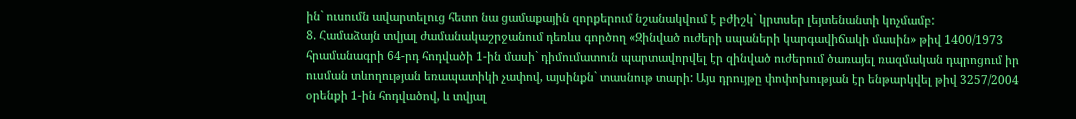ին` ուսումն ավարտելուց հետո նա ցամաքային զորքերում նշանակվում է բժիշկ` կրտսեր լեյտենանտի կոչմամբ:
8. Համաձայն տվյալ ժամանակաշրջանում դեռևս գործող «Զինված ուժերի սպաների կարգավիճակի մասին» թիվ 1400/1973 հրամանագրի 64-րդ հոդվածի 1-ին մասի` դիմումատուն պարտավորվել էր զինված ուժերում ծառայել ռազմական դպրոցում իր ուսման տևողության եռապատիկի չափով, այսինքն` տասնութ տարի: Այս դրույթը փոփոխության էր ենթարկվել թիվ 3257/2004 օրենքի 1-ին հոդվածով, և տվյալ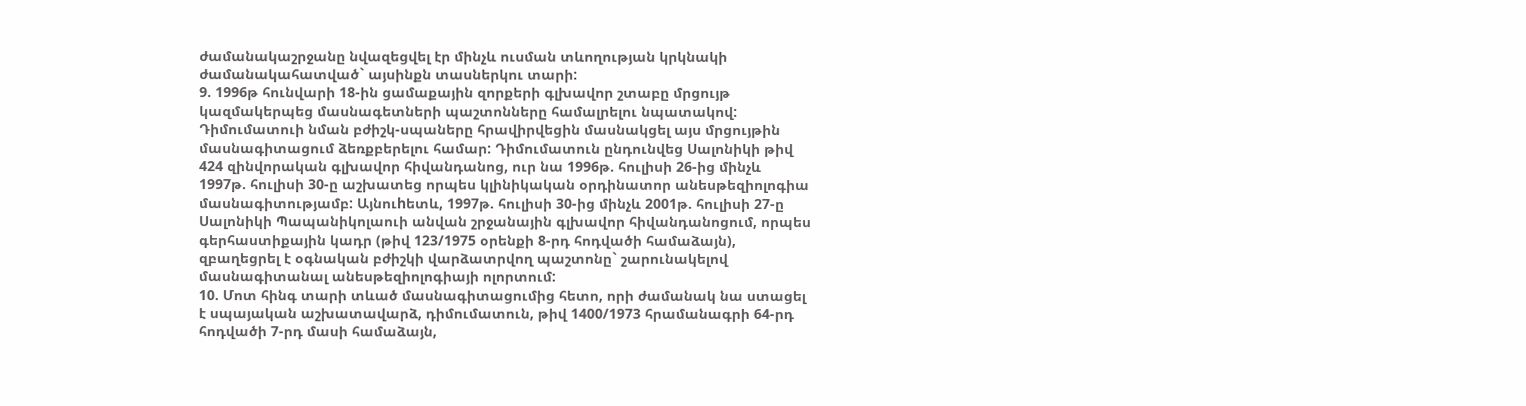ժամանակաշրջանը նվազեցվել էր մինչև ուսման տևողության կրկնակի ժամանակահատված` այսինքն տասներկու տարի:
9. 1996թ հունվարի 18-ին ցամաքային զորքերի գլխավոր շտաբը մրցույթ կազմակերպեց մասնագետների պաշտոնները համալրելու նպատակով: Դիմումատուի նման բժիշկ-սպաները հրավիրվեցին մասնակցել այս մրցույթին մասնագիտացում ձեռքբերելու համար: Դիմումատուն ընդունվեց Սալոնիկի թիվ 424 զինվորական գլխավոր հիվանդանոց, ուր նա 1996թ. հուլիսի 26-ից մինչև 1997թ. հուլիսի 30-ը աշխատեց որպես կլինիկական օրդինատոր անեսթեզիոլոգիա մասնագիտությամբ: Այնուhետև, 1997թ. հուլիսի 30-ից մինչև 2001թ. հուլիսի 27-ը Սալոնիկի Պապանիկոլաուի անվան շրջանային գլխավոր հիվանդանոցում, որպես գերհաստիքային կադր (թիվ 123/1975 օրենքի 8-րդ հոդվածի համաձայն), զբաղեցրել է օգնական բժիշկի վարձատրվող պաշտոնը` շարունակելով մասնագիտանալ անեսթեզիոլոգիայի ոլորտում:
10. Մոտ հինգ տարի տևած մասնագիտացումից հետո, որի ժամանակ նա ստացել է սպայական աշխատավարձ, դիմումատուն, թիվ 1400/1973 հրամանագրի 64-րդ հոդվածի 7-րդ մասի համաձայն,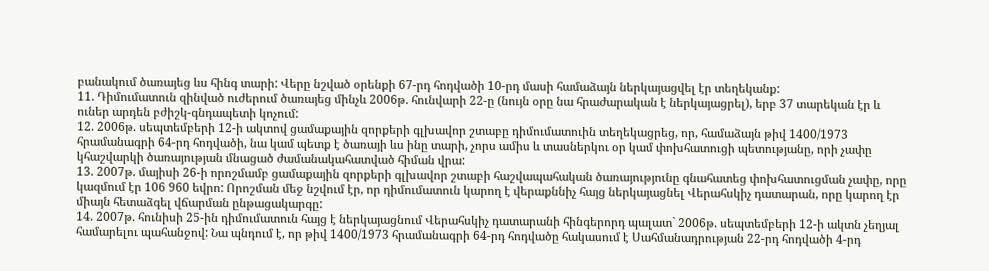բանակում ծառայեց ևս հինգ տարի: Վերը նշված օրենքի 67-րդ հոդվածի 10-րդ մասի համաձայն ներկայացվել էր տեղեկանք:
11. Դիմումատուն զինված ուժերում ծառայեց մինչև 2006թ. հունվարի 22-ը (նույն օրը նա հրաժարական է ներկայացրել), երբ 37 տարեկան էր և ուներ արդեն բժիշկ-գնդապետի կոչում:
12. 2006թ. սեպտեմբերի 12-ի ակտով ցամաքային զորքերի գլխավոր շտաբը դիմումատուին տեղեկացրեց, որ, համաձայն թիվ 1400/1973 հրամանագրի 64-րդ հոդվածի, նա կամ պետք է ծառայի ևս ինը տարի, չորս ամիս և տասներկու օր կամ փոխհատուցի պետությանը, որի չափը կհաշվարկի ծառայության մնացած ժամանակահատված հիման վրա:
13. 2007թ. մայիսի 26-ի որոշմամբ ցամաքային զորքերի գլխավոր շտաբի հաշվապահական ծառայությունը գնահատեց փոխհատուցման չափը, որը կազմում էր 106 960 եվրո: Որոշման մեջ նշվում էր, որ դիմումատուն կարող է վերաքննիչ հայց ներկայացնել Վերահսկիչ դատարան, որը կարող էր միայն հետաձգել վճարման ընթացակարգը:
14. 2007թ. հունիսի 25-ին դիմումատուն հայց է ներկայացնում Վերահսկիչ դատարանի հինգերորդ պալատ` 2006թ. սեպտեմբերի 12-ի ակտն չեղյալ համարելու պահանջով: Նա պնդում է, որ թիվ 1400/1973 հրամանագրի 64-րդ հոդվածը հակասում է Սահմանադրության 22-րդ հոդվածի 4-րդ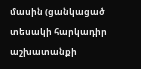մասին (ցանկացած տեսակի հարկադիր աշխատանքի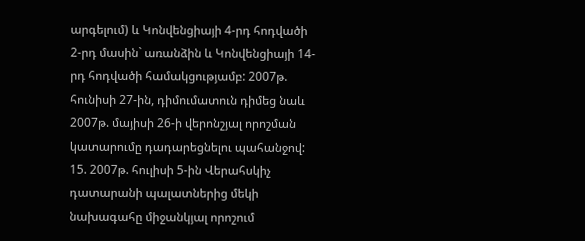արգելում) և Կոնվենցիայի 4-րդ հոդվածի 2-րդ մասին` առանձին և Կոնվենցիայի 14-րդ հոդվածի համակցությամբ: 2007թ. հունիսի 27-ին, դիմումատուն դիմեց նաև 2007թ. մայիսի 26-ի վերոնշյալ որոշման կատարումը դադարեցնելու պահանջով:
15. 2007թ. հուլիսի 5-ին Վերահսկիչ դատարանի պալատներից մեկի նախագահը միջանկյալ որոշում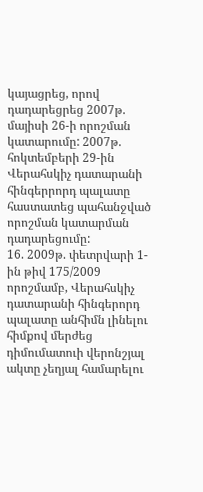կայացրեց, որով դադարեցրեց 2007թ. մայիսի 26-ի որոշման կատարումը: 2007թ. հոկտեմբերի 29-ին Վերահսկիչ դատարանի հինգերրորդ պալատը հաստատեց պահանջված որոշման կատարման դադարեցումը:
16. 2009թ. փետրվարի 1-ին թիվ 175/2009 որոշմամբ, Վերահսկիչ դատարանի հինգերորդ պալատը անհիմն լինելու հիմքով մերժեց դիմումատուի վերոնշյալ ակտը չեղյալ համարելու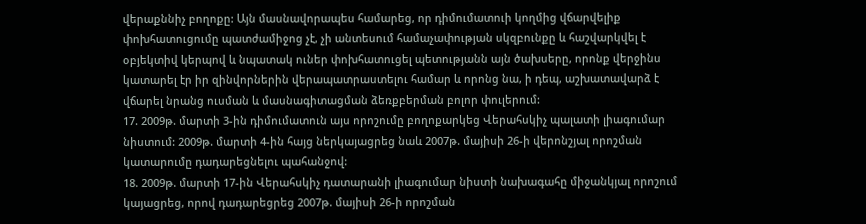վերաքննիչ բողոքը: Այն մասնավորապես համարեց, որ դիմումատուի կողմից վճարվելիք փոխհատուցումը պատժամիջոց չէ, չի անտեսում համաչափության սկզբունքը և հաշվարկվել է օբյեկտիվ կերպով և նպատակ ուներ փոխհատուցել պետությանն այն ծախսերը, որոնք վերջինս կատարել էր իր զինվորներին վերապատրաստելու համար և որոնց նա, ի դեպ, աշխատավարձ է վճարել նրանց ուսման և մասնագիտացման ձեռքբերման բոլոր փուլերում:
17. 2009թ. մարտի 3-ին դիմումատուն այս որոշումը բողոքարկեց Վերահսկիչ պալատի լիագումար նիստում: 2009թ. մարտի 4-ին հայց ներկայացրեց նաև 2007թ. մայիսի 26-ի վերոնշյալ որոշման կատարումը դադարեցնելու պահանջով:
18. 2009թ. մարտի 17-ին Վերահսկիչ դատարանի լիագումար նիստի նախագահը միջանկյալ որոշում կայացրեց, որով դադարեցրեց 2007թ. մայիսի 26-ի որոշման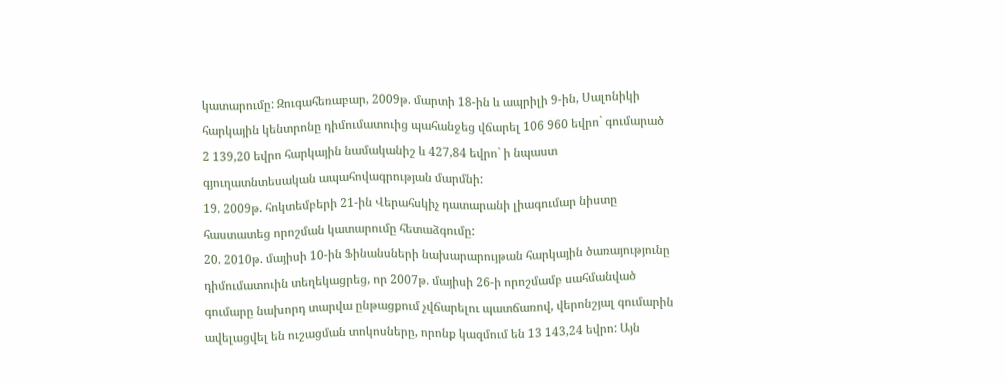կատարումը: Զուգահեռաբար, 2009թ. մարտի 18-ին և ապրիլի 9-ին, Սալոնիկի հարկային կենտրոնը դիմումատուից պահանջեց վճարել 106 960 եվրո` գումարած 2 139,20 եվրո հարկային նամականիշ և 427,84 եվրո` ի նպաստ գյուղատնտեսական ապահովագրության մարմնի:
19. 2009թ. հոկտեմբերի 21-ին Վերահսկիչ դատարանի լիագումար նիստը հաստատեց որոշման կատարումը հետաձգումը:
20. 2010թ. մայիսի 10-ին Ֆինանսների նախարարույթան հարկային ծառայությունը դիմումատուին տեղեկացրեց, որ 2007թ. մայիսի 26-ի որոշմամբ սահմանված գումարը նախորդ տարվա ընթացքում չվճարելու պատճառով, վերոնշյալ գումարին ավելացվել են ուշացման տոկոսները, որոնք կազմում են 13 143,24 եվրո: Այն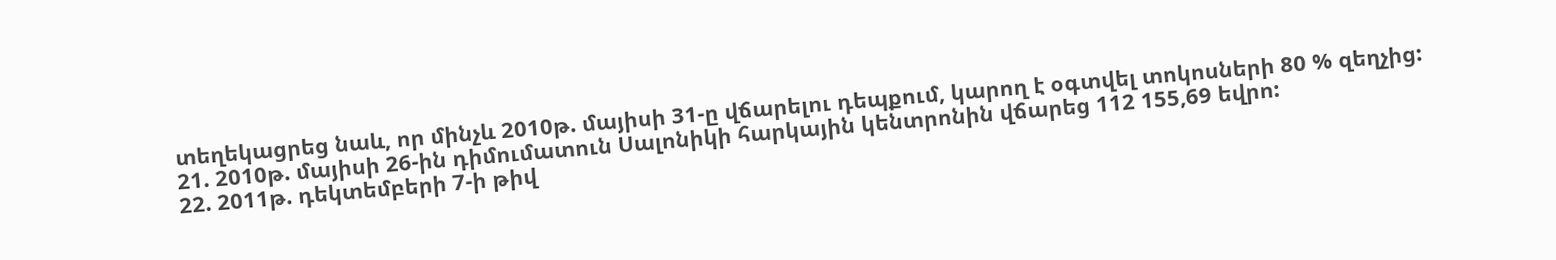տեղեկացրեց նաև, որ մինչև 2010թ. մայիսի 31-ը վճարելու դեպքում, կարող է օգտվել տոկոսների 80 % զեղչից:
21. 2010թ. մայիսի 26-ին դիմումատուն Սալոնիկի հարկային կենտրոնին վճարեց 112 155,69 եվրո:
22. 2011թ. դեկտեմբերի 7-ի թիվ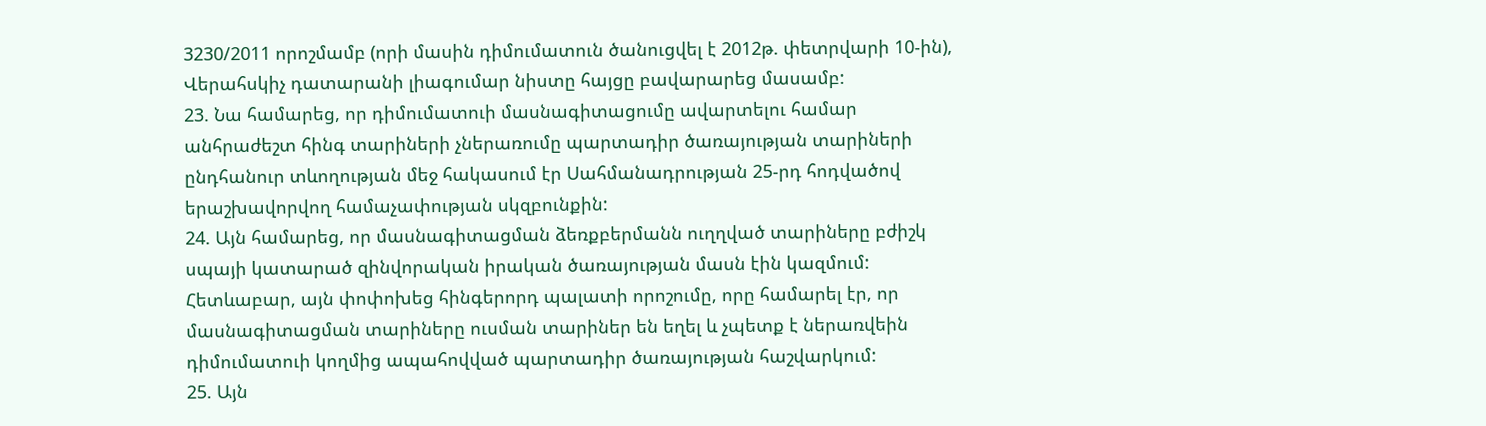3230/2011 որոշմամբ (որի մասին դիմումատուն ծանուցվել է 2012թ. փետրվարի 10-ին), Վերահսկիչ դատարանի լիագումար նիստը հայցը բավարարեց մասամբ:
23. Նա համարեց, որ դիմումատուի մասնագիտացումը ավարտելու համար անհրաժեշտ հինգ տարիների չներառումը պարտադիր ծառայության տարիների ընդհանուր տևողության մեջ հակասում էր Սահմանադրության 25-րդ հոդվածով երաշխավորվող համաչափության սկզբունքին:
24. Այն համարեց, որ մասնագիտացման ձեռքբերմանն ուղղված տարիները բժիշկ սպայի կատարած զինվորական իրական ծառայության մասն էին կազմում: Հետևաբար, այն փոփոխեց հինգերորդ պալատի որոշումը, որը համարել էր, որ մասնագիտացման տարիները ուսման տարիներ են եղել և չպետք է ներառվեին դիմումատուի կողմից ապահովված պարտադիր ծառայության հաշվարկում:
25. Այն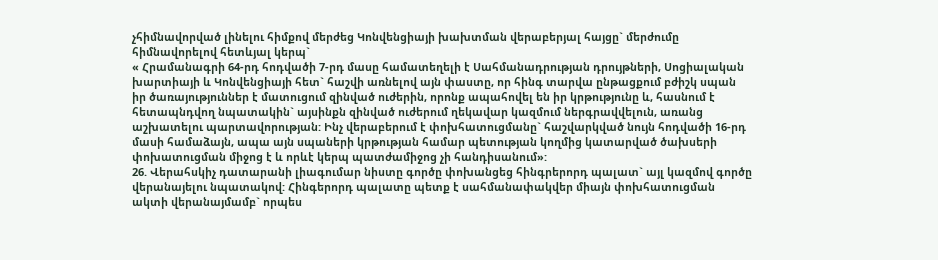չհիմնավորված լինելու հիմքով մերժեց Կոնվենցիայի խախտման վերաբերյալ հայցը` մերժումը հիմնավորելով հետևյալ կերպ`
« Հրամանագրի 64-րդ հոդվածի 7-րդ մասը համատեղելի է Սահմանադրության դրույթների, Սոցիալական խարտիայի և Կոնվենցիայի հետ` հաշվի առնելով այն փաստը, որ հինգ տարվա ընթացքում բժիշկ սպան իր ծառայություններ է մատուցում զինված ուժերին, որոնք ապահովել են իր կրթությունը և, հասնում է հետապնդվող նպատակին` այսինքն զինված ուժերում ղեկավար կազմում ներգրավվելուն, առանց աշխատելու պարտավորության: Ինչ վերաբերում է փոխհատուցմանը` հաշվարկված նույն հոդվածի 16-րդ մասի համաձայն, ապա այն սպաների կրթության համար պետության կողմից կատարված ծախսերի փոխատուցման միջոց է և որևէ կերպ պատժամիջոց չի հանդիսանում»:
26. Վերահսկիչ դատարանի լիագումար նիստը գործը փոխանցեց հինգրերորդ պալատ` այլ կազմով գործը վերանայելու նպատակով: Հինգերորդ պալատը պետք է սահմանափակվեր միայն փոխհատուցման ակտի վերանայմամբ` որպես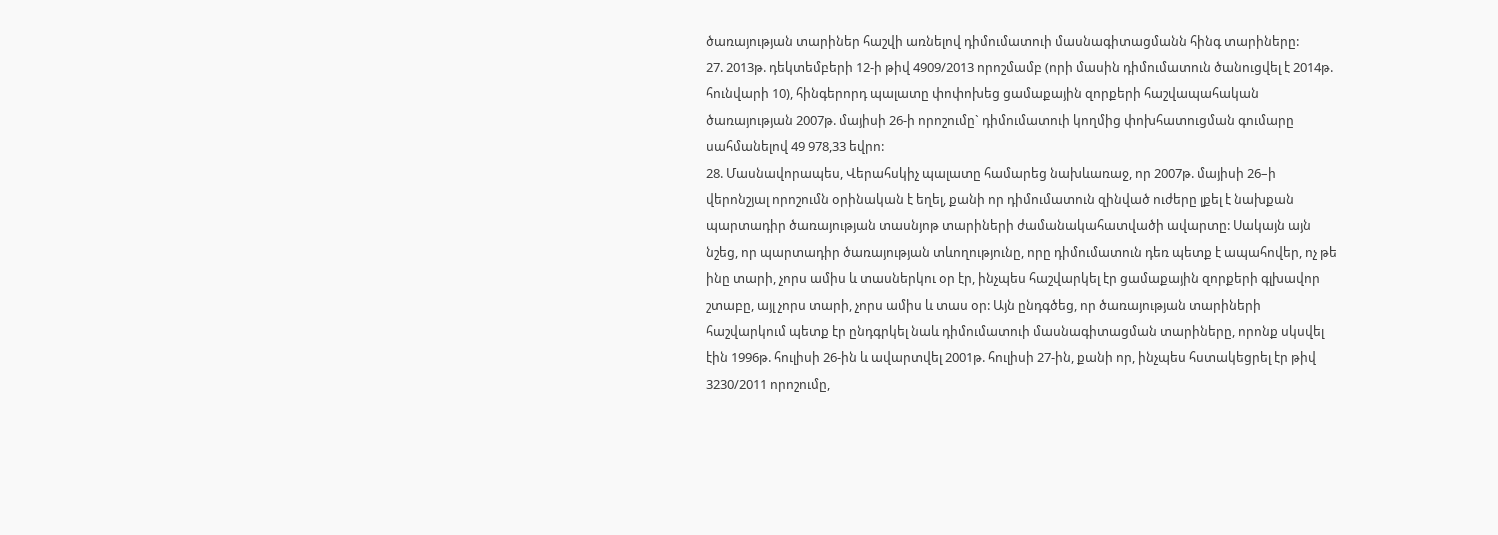ծառայության տարիներ հաշվի առնելով դիմումատուի մասնագիտացմանն հինգ տարիները:
27. 2013թ. դեկտեմբերի 12-ի թիվ 4909/2013 որոշմամբ (որի մասին դիմումատուն ծանուցվել է 2014թ. հունվարի 10), հինգերորդ պալատը փոփոխեց ցամաքային զորքերի հաշվապահական ծառայության 2007թ. մայիսի 26-ի որոշումը` դիմումատուի կողմից փոխհատուցման գումարը սահմանելով 49 978,33 եվրո:
28. Մասնավորապես, Վերահսկիչ պալատը համարեց նախևառաջ, որ 2007թ. մայիսի 26–ի վերոնշյալ որոշումն օրինական է եղել, քանի որ դիմումատուն զինված ուժերը լքել է նախքան պարտադիր ծառայության տասնյոթ տարիների ժամանակահատվածի ավարտը: Սակայն այն նշեց, որ պարտադիր ծառայության տևողությունը, որը դիմումատուն դեռ պետք է ապահովեր, ոչ թե ինը տարի, չորս ամիս և տասներկու օր էր, ինչպես հաշվարկել էր ցամաքային զորքերի գլխավոր շտաբը, այլ չորս տարի, չորս ամիս և տաս օր: Այն ընդգծեց, որ ծառայության տարիների հաշվարկում պետք էր ընդգրկել նաև դիմումատուի մասնագիտացման տարիները, որոնք սկսվել էին 1996թ. հուլիսի 26-ին և ավարտվել 2001թ. հուլիսի 27-ին, քանի որ, ինչպես հստակեցրել էր թիվ 3230/2011 որոշումը,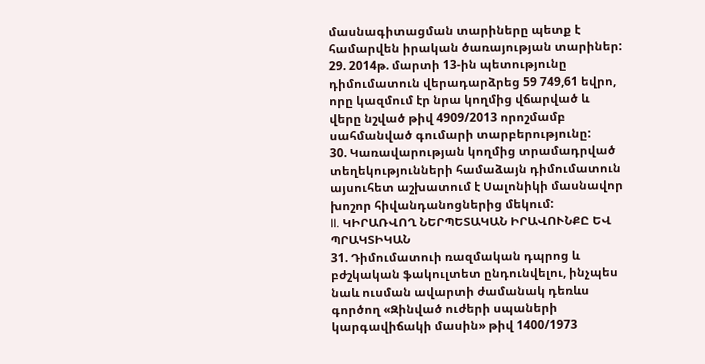մասնագիտացման տարիները պետք է համարվեն իրական ծառայության տարիներ: 29. 2014թ. մարտի 13-ին պետությունը դիմումատուն վերադարձրեց 59 749,61 եվրո, որը կազմում էր նրա կողմից վճարված և վերը նշված թիվ 4909/2013 որոշմամբ սահմանված գումարի տարբերությունը:
30. Կառավարության կողմից տրամադրված տեղեկությունների համաձայն դիմումատուն այսուհետ աշխատում է Սալոնիկի մասնավոր խոշոր հիվանդանոցներից մեկում:
II. ԿԻՐԱՌՎՈՂ ՆԵՐՊԵՏԱԿԱՆ ԻՐԱՎՈՒՆՔԸ ԵՎ ՊՐԱԿՏԻԿԱՆ
31. Դիմումատուի ռազմական դպրոց և բժշկական ֆակուլտետ ընդունվելու, ինչպես նաև ուսման ավարտի ժամանակ դեռևս գործող «Զինված ուժերի սպաների կարգավիճակի մասին» թիվ 1400/1973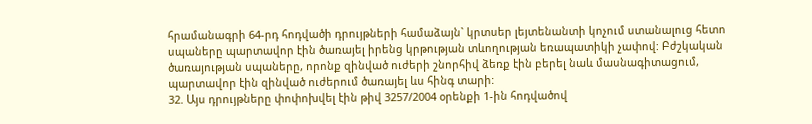հրամանագրի 64-րդ հոդվածի դրույթների համաձայն` կրտսեր լեյտենանտի կոչում ստանալուց հետո սպաները պարտավոր էին ծառայել իրենց կրթության տևողության եռապատիկի չափով: Բժշկական ծառայության սպաները, որոնք զինված ուժերի շնորհիվ ձեռք էին բերել նաև մասնագիտացում, պարտավոր էին զինված ուժերում ծառայել ևս հինգ տարի:
32. Այս դրույթները փոփոխվել էին թիվ 3257/2004 օրենքի 1-ին հոդվածով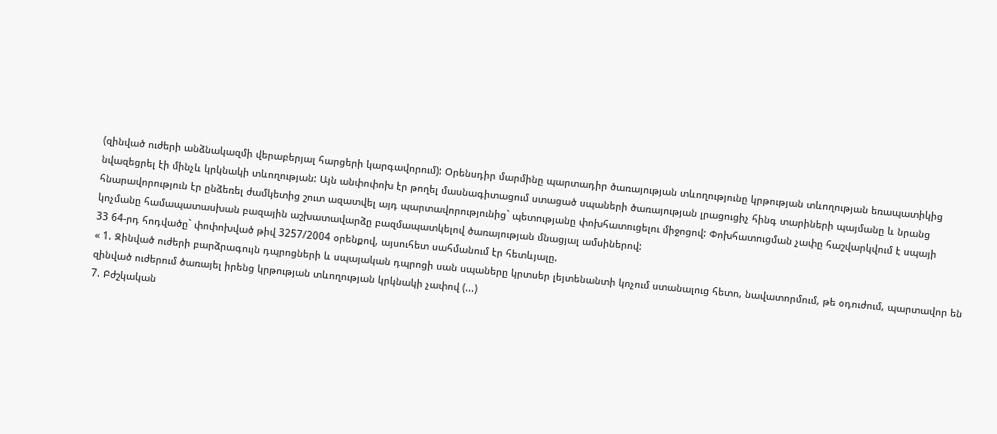(զինված ուժերի անձնակազմի վերաբերյալ հարցերի կարգավորում): Օրենսդիր մարմինը պարտադիր ծառայության տևողությունը կրթության տևողության եռապատիկից նվազեցրել էի մինչև կրկնակի տևողության: Այն անփոփոխ էր թողել մասնագիտացում ստացած սպաների ծառայության լրացուցիչ հինգ տարիների պայմանը և նրանց հնարավորություն էր ընձեռել ժամկետից շուտ ազատվել այդ պարտավորությունից` պետությանը փոխհատուցելու միջոցով: Փոխհատուցման չափը հաշվարկվում է սպայի կոչմանը համապատասխան բազային աշխատավարձը բազմապատկելով ծառայության մնացյալ ամսիներով:
33 64-րդ հոդվածը` փոփոխված թիվ 3257/2004 օրենքով, այսուհետ սահմանում էր հետևյալը.
« 1. Զինված ուժերի բարձրագույն դպրոցների և սպայական դպրոցի սան սպաները կրտսեր լեյտենանտի կոչում ստանալուց հետո, նավատորմում, թե օդուժում, պարտավոր են զինված ուժերում ծառայել իրենց կրթության տևողության կրկնակի չափով (...)
7. Բժշկական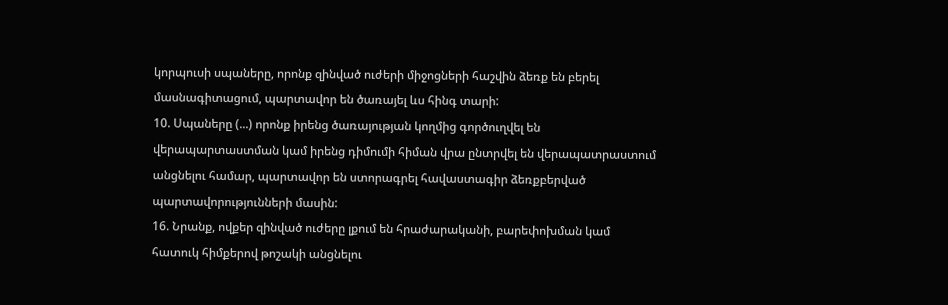կորպուսի սպաները, որոնք զինված ուժերի միջոցների հաշվին ձեռք են բերել մասնագիտացում, պարտավոր են ծառայել ևս հինգ տարի:
10. Սպաները (...) որոնք իրենց ծառայության կողմից գործուղվել են վերապարտաստման կամ իրենց դիմումի հիման վրա ընտրվել են վերապատրաստում անցնելու համար, պարտավոր են ստորագրել հավաստագիր ձեռքբերված պարտավորությունների մասին:
16. Նրանք, ովքեր զինված ուժերը լքում են հրաժարականի, բարեփոխման կամ հատուկ հիմքերով թոշակի անցնելու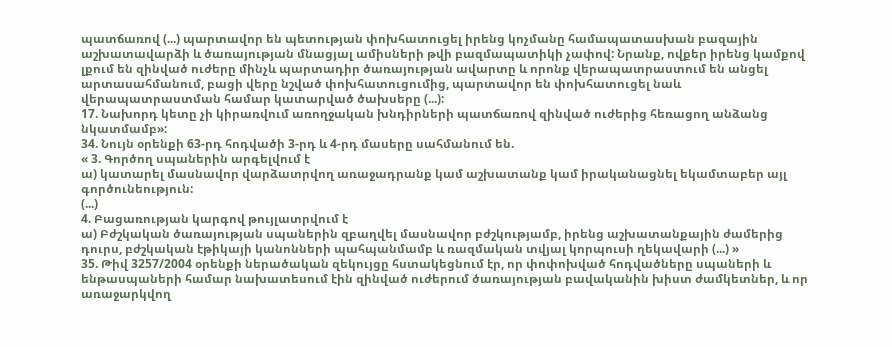պատճառով (...) պարտավոր են պետության փոխհատուցել իրենց կոչմանը համապատասխան բազային աշխատավարձի և ծառայության մնացյալ ամիսների թվի բազմապատիկի չափով: Նրանք, ովքեր իրենց կամքով լքում են զինված ուժերը մինչև պարտադիր ծառայության ավարտը և որոնք վերապատրաստում են անցել արտասահմանում, բացի վերը նշված փոխհատուցումից, պարտավոր են փոխհատուցել նաև վերապատրաստման համար կատարված ծախսերը (...):
17. Նախորդ կետը չի կիրառվում առողջական խնդիրների պատճառով զինված ուժերից հեռացող անձանց նկատմամբ»:
34. Նույն օրենքի 63-րդ հոդվածի 3-րդ և 4-րդ մասերը սահմանում են.
« 3. Գործող սպաներին արգելվում է
ա) կատարել մասնավոր վարձատրվող առաջադրանք կամ աշխատանք կամ իրականացնել եկամտաբեր այլ գործունեություն:
(...)
4. Բացառության կարգով թույլատրվում է
ա) Բժշկական ծառայության սպաներին զբաղվել մասնավոր բժշկությամբ, իրենց աշխատանքային ժամերից դուրս, բժշկական էթիկայի կանոնների պահպանմամբ և ռազմական տվյալ կորպուսի ղեկավարի (...) »
35. Թիվ 3257/2004 օրենքի ներածական զեկույցը հստակեցնում էր, որ փոփոխված հոդվածները սպաների և ենթասպաների համար նախատեսում էին զինված ուժերում ծառայության բավականին խիստ ժամկետներ, և որ առաջարկվող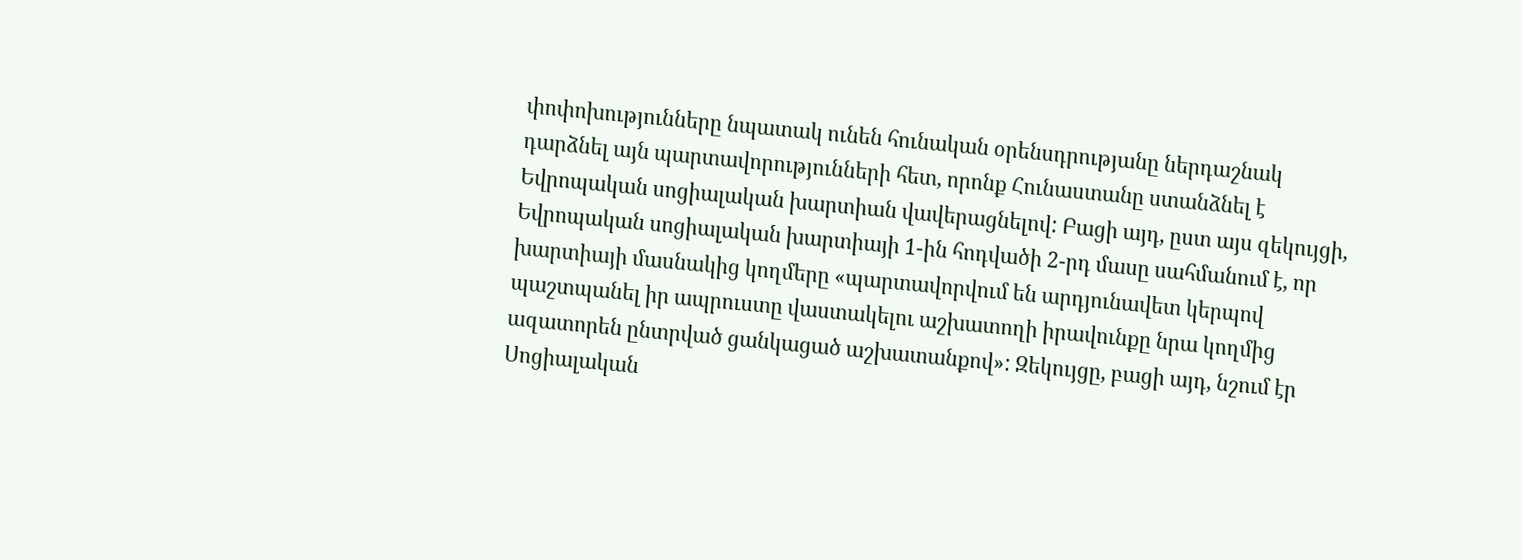փոփոխությունները նպատակ ունեն հունական օրենսդրությանը ներդաշնակ դարձնել այն պարտավորությունների հետ, որոնք Հունաստանը ստանձնել է Եվրոպական սոցիալական խարտիան վավերացնելով: Բացի այդ, ըստ այս զեկույցի, Եվրոպական սոցիալական խարտիայի 1-ին հոդվածի 2-րդ մասը սահմանում է, որ խարտիայի մասնակից կողմերը «պարտավորվում են արդյունավետ կերպով պաշտպանել իր ապրուստը վաստակելու աշխատողի իրավունքը նրա կողմից ազատորեն ընտրված ցանկացած աշխատանքով»: Զեկույցը, բացի այդ, նշում էր Սոցիալական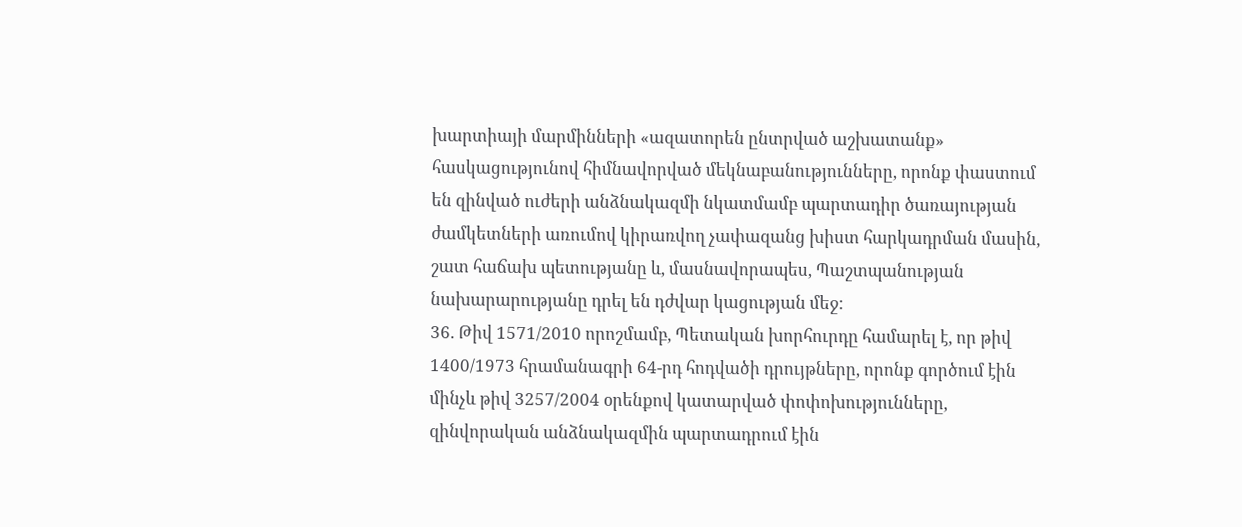խարտիայի մարմինների «ազատորեն ընտրված աշխատանք» հասկացությունով հիմնավորված մեկնաբանությունները, որոնք փաստում են զինված ուժերի անձնակազմի նկատմամբ պարտադիր ծառայության ժամկետների առումով կիրառվող չափազանց խիստ հարկադրման մասին, շատ հաճախ պետությանը և, մասնավորապես, Պաշտպանության նախարարությանը դրել են դժվար կացության մեջ:
36. Թիվ 1571/2010 որոշմամբ, Պետական խորհուրդը համարել է, որ թիվ 1400/1973 հրամանագրի 64-րդ հոդվածի դրույթները, որոնք գործում էին մինչև թիվ 3257/2004 օրենքով կատարված փոփոխությունները, զինվորական անձնակազմին պարտադրում էին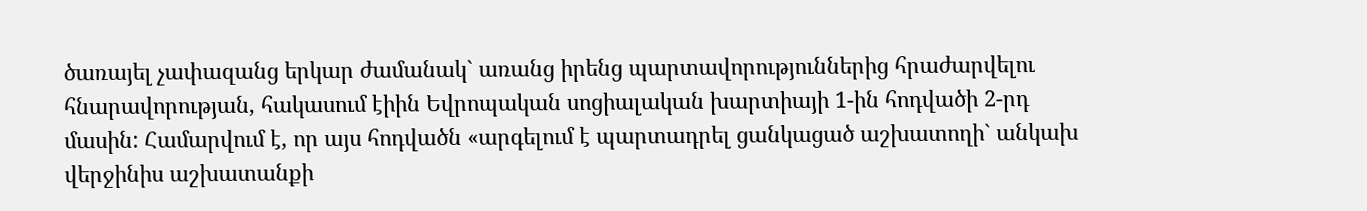ծառայել չափազանց երկար ժամանակ` առանց իրենց պարտավորություններից հրաժարվելու հնարավորության, հակասում էիին Եվրոպական սոցիալական խարտիայի 1-ին հոդվածի 2-րդ մասին: Համարվում է, որ այս հոդվածն «արգելում է պարտադրել ցանկացած աշխատողի` անկախ վերջինիս աշխատանքի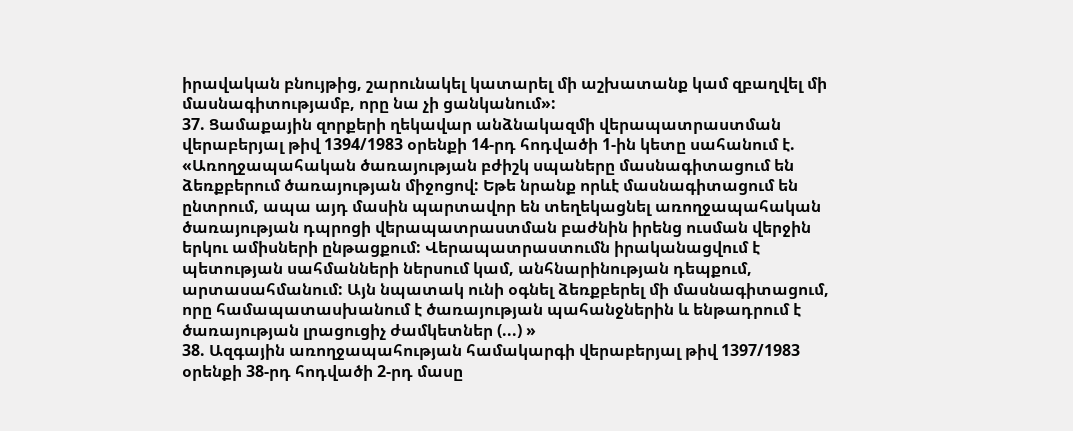իրավական բնույթից, շարունակել կատարել մի աշխատանք կամ զբաղվել մի մասնագիտությամբ, որը նա չի ցանկանում»:
37. Ցամաքային զորքերի ղեկավար անձնակազմի վերապատրաստման վերաբերյալ թիվ 1394/1983 օրենքի 14-րդ հոդվածի 1-ին կետը սահանում է.
«Առողջապահական ծառայության բժիշկ սպաները մասնագիտացում են ձեռքբերում ծառայության միջոցով: Եթե նրանք որևէ մասնագիտացում են ընտրում, ապա այդ մասին պարտավոր են տեղեկացնել առողջապահական ծառայության դպրոցի վերապատրաստման բաժնին իրենց ուսման վերջին երկու ամիսների ընթացքում: Վերապատրաստումն իրականացվում է պետության սահմանների ներսում կամ, անհնարինության դեպքում, արտասահմանում: Այն նպատակ ունի օգնել ձեռքբերել մի մասնագիտացում, որը համապատասխանում է ծառայության պահանջներին և ենթադրում է ծառայության լրացուցիչ ժամկետներ (...) »
38. Ազգային առողջապահության համակարգի վերաբերյալ թիվ 1397/1983 օրենքի 38-րդ հոդվածի 2-րդ մասը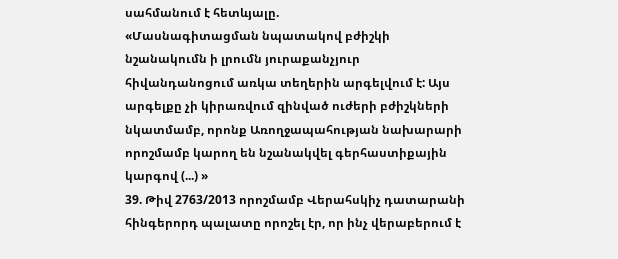սահմանում է հետևյալը.
«Մասնագիտացման նպատակով բժիշկի նշանակումն ի լրումն յուրաքանչյուր հիվանդանոցում առկա տեղերին արգելվում է: Այս արգելքը չի կիրառվում զինված ուժերի բժիշկների նկատմամբ, որոնք Առողջապահության նախարարի որոշմամբ կարող են նշանակվել գերհաստիքային կարգով (...) »
39. Թիվ 2763/2013 որոշմամբ Վերահսկիչ դատարանի հինգերորդ պալատը որոշել էր, որ ինչ վերաբերում է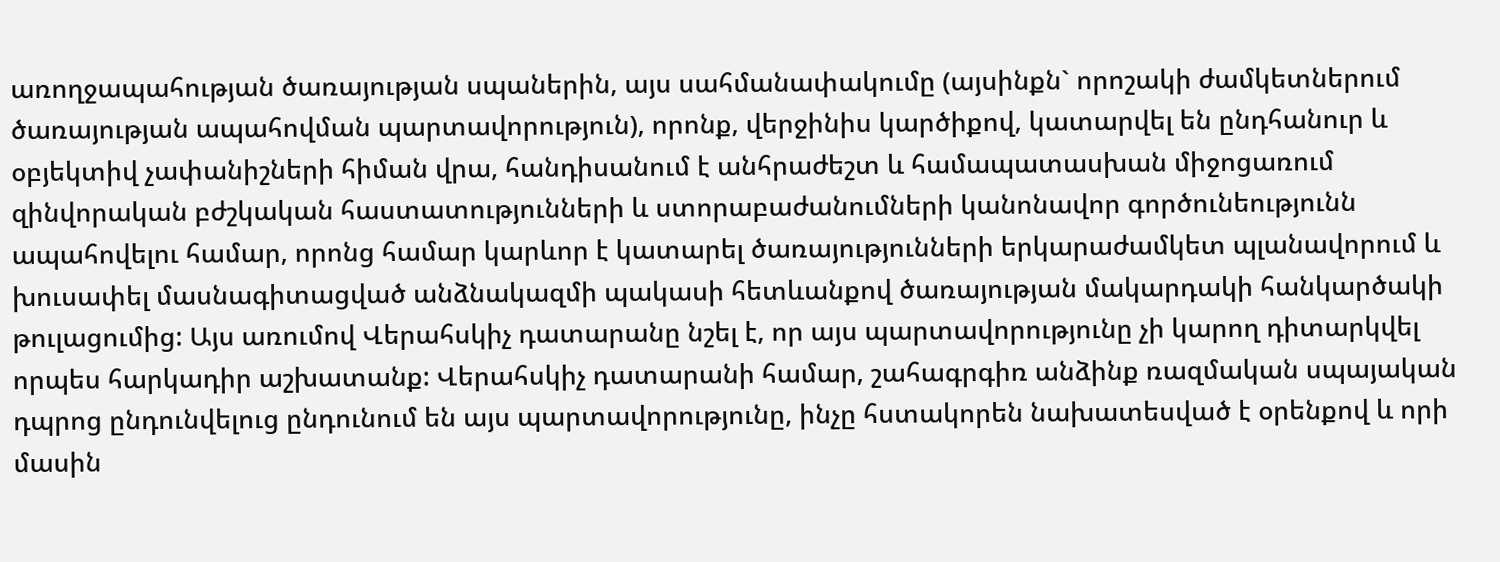առողջապահության ծառայության սպաներին, այս սահմանափակումը (այսինքն` որոշակի ժամկետներում ծառայության ապահովման պարտավորություն), որոնք, վերջինիս կարծիքով, կատարվել են ընդհանուր և օբյեկտիվ չափանիշների հիման վրա, հանդիսանում է անհրաժեշտ և համապատասխան միջոցառում զինվորական բժշկական հաստատությունների և ստորաբաժանումների կանոնավոր գործունեությունն ապահովելու համար, որոնց համար կարևոր է կատարել ծառայությունների երկարաժամկետ պլանավորում և խուսափել մասնագիտացված անձնակազմի պակասի հետևանքով ծառայության մակարդակի հանկարծակի թուլացումից: Այս առումով Վերահսկիչ դատարանը նշել է, որ այս պարտավորությունը չի կարող դիտարկվել որպես հարկադիր աշխատանք: Վերահսկիչ դատարանի համար, շահագրգիռ անձինք ռազմական սպայական դպրոց ընդունվելուց ընդունում են այս պարտավորությունը, ինչը հստակորեն նախատեսված է օրենքով և որի մասին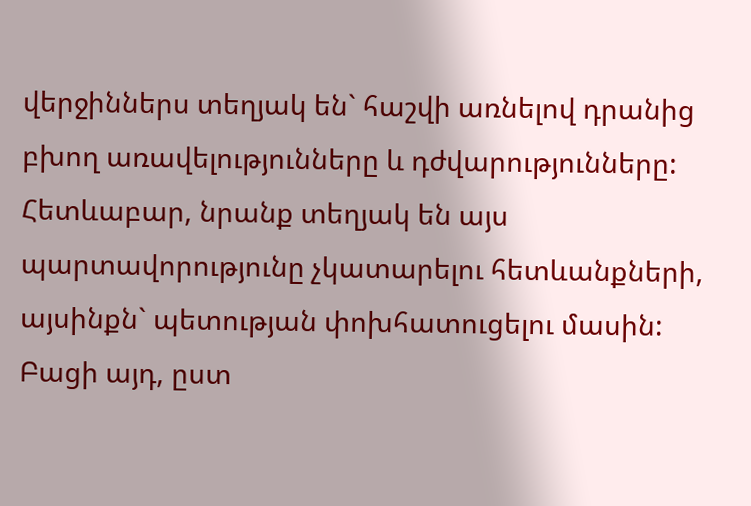վերջիններս տեղյակ են` հաշվի առնելով դրանից բխող առավելությունները և դժվարությունները: Հետևաբար, նրանք տեղյակ են այս պարտավորությունը չկատարելու հետևանքների, այսինքն` պետության փոխհատուցելու մասին: Բացի այդ, ըստ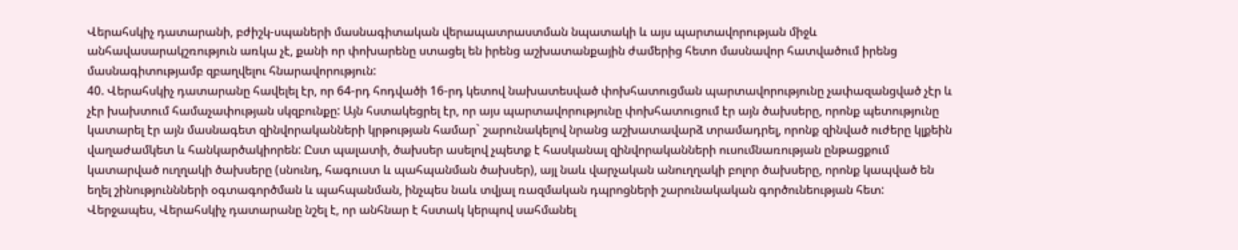Վերահսկիչ դատարանի, բժիշկ-սպաների մասնագիտական վերապատրաստման նպատակի և այս պարտավորության միջև անհավասարակշռություն առկա չէ, քանի որ փոխարենը ստացել են իրենց աշխատանքային ժամերից հետո մասնավոր հատվածում իրենց մասնագիտությամբ զբաղվելու հնարավորություն:
40. Վերահսկիչ դատարանը հավելել էր, որ 64-րդ հոդվածի 16-րդ կետով նախատեսված փոխհատուցման պարտավորությունը չափազանցված չէր և չէր խախտում համաչափության սկզբունքը: Այն հստակեցրել էր, որ այս պարտավորությունը փոխհատուցում էր այն ծախսերը, որոնք պետությունը կատարել էր այն մասնագետ զինվորականների կրթության համար` շարունակելով նրանց աշխատավարձ տրամադրել, որոնք զինված ուժերը կլքեին վաղաժամկետ և հանկարծակիորեն: Ըստ պալատի, ծախսեր ասելով չպետք է հասկանալ զինվորականների ուսումնառության ընթացքում կատարված ուղղակի ծախսերը (սնունդ, հագուստ և պահպանման ծախսեր), այլ նաև վարչական անուղղակի բոլոր ծախսերը, որոնք կապված են եղել շինություննների օգտագործման և պահպանման, ինչպես նաև տվյալ ռազմական դպրոցների շարունակական գործունեության հետ: Վերջապես, Վերահսկիչ դատարանը նշել է, որ անհնար է հստակ կերպով սահմանել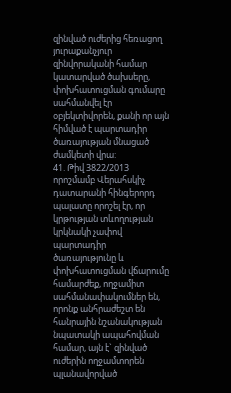զինված ուժերից հեռացող յուրաքանչյուր զինվորականի համար կատարված ծախսերը, փոխհատուցման գումարը սահմանվել էր օբյեկտիվորեն, քանի որ այն հիմված է պարտադիր ծառայության մնացած ժամկետի վրա:
41. Թիվ 3822/2013 որոշմամբ Վերահսկիչ դատարանի հինգերորդ պալատը որոշել էր, որ կրթության տևողության կրկնակի չափով պարտադիր ծառայությունը և փոխհատուցման վճարումը համարժեք, ողջամիտ սահմանափակումներ են, որոնք անհրաժեշտ են հանրային նշանակության նպատակի ապահովման համար, այն է` զինված ուժերին ողջամտորեն պլանավորված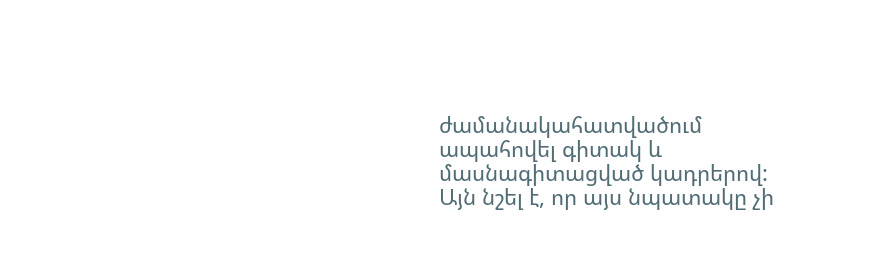ժամանակահատվածում ապահովել գիտակ և մասնագիտացված կադրերով: Այն նշել է, որ այս նպատակը չի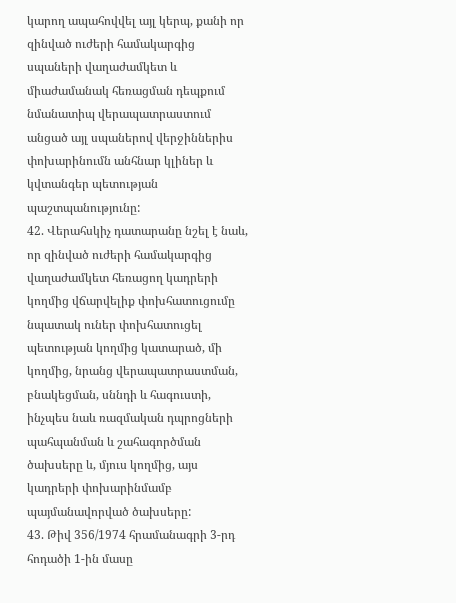կարող ապահովվել այլ կերպ, քանի որ զինված ուժերի համակարգից սպաների վաղաժամկետ և միաժամանակ հեռացման դեպքում նմանատիպ վերապատրաստում անցած այլ սպաներով վերջիններիս փոխարինումն անհնար կլիներ և կվտանգեր պետության պաշտպանությունը:
42. Վերահսկիչ դատարանը նշել է նաև, որ զինված ուժերի համակարգից վաղաժամկետ հեռացող կադրերի կողմից վճարվելիք փոխհատուցումը նպատակ ուներ փոխհատուցել պետության կողմից կատարած, մի կողմից, նրանց վերապատրաստման, բնակեցման, սննդի և հագուստի, ինչպես նաև ռազմական դպրոցների պահպանման և շահագործման ծախսերը և, մյուս կողմից, այս կադրերի փոխարինմամբ պայմանավորված ծախսերը:
43. Թիվ 356/1974 հրամանագրի 3-րդ հոդածի 1-ին մասը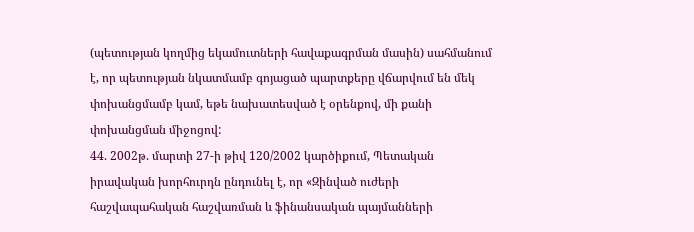(պետության կողմից եկամուտների հավաքագրման մասին) սահմանում է, որ պետության նկատմամբ գոյացած պարտքերը վճարվում են մեկ փոխանցմամբ կամ, եթե նախատեսված է օրենքով, մի քանի փոխանցման միջոցով:
44. 2002թ. մարտի 27-ի թիվ 120/2002 կարծիքում, Պետական իրավական խորհուրդն ընդունել է, որ «Զինված ուժերի հաշվապահական հաշվառման և ֆինանսական պայմանների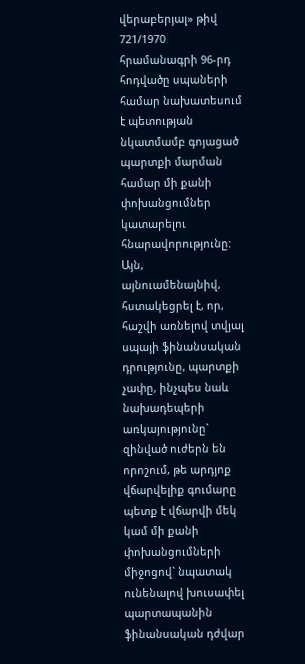վերաբերյալ» թիվ 721/1970 հրամանագրի 96-րդ հոդվածը սպաների համար նախատեսում է պետության նկատմամբ գոյացած պարտքի մարման համար մի քանի փոխանցումներ կատարելու հնարավորությունը: Այն, այնուամենայնիվ, հստակեցրել է, որ, հաշվի առնելով տվյալ սպայի ֆինանսական դրությունը, պարտքի չափը, ինչպես նաև նախադեպերի առկայությունը` զինված ուժերն են որոշում, թե արդյոք վճարվելիք գումարը պետք է վճարվի մեկ կամ մի քանի փոխանցումների միջոցով` նպատակ ունենալով խուսափել պարտապանին ֆինանսական դժվար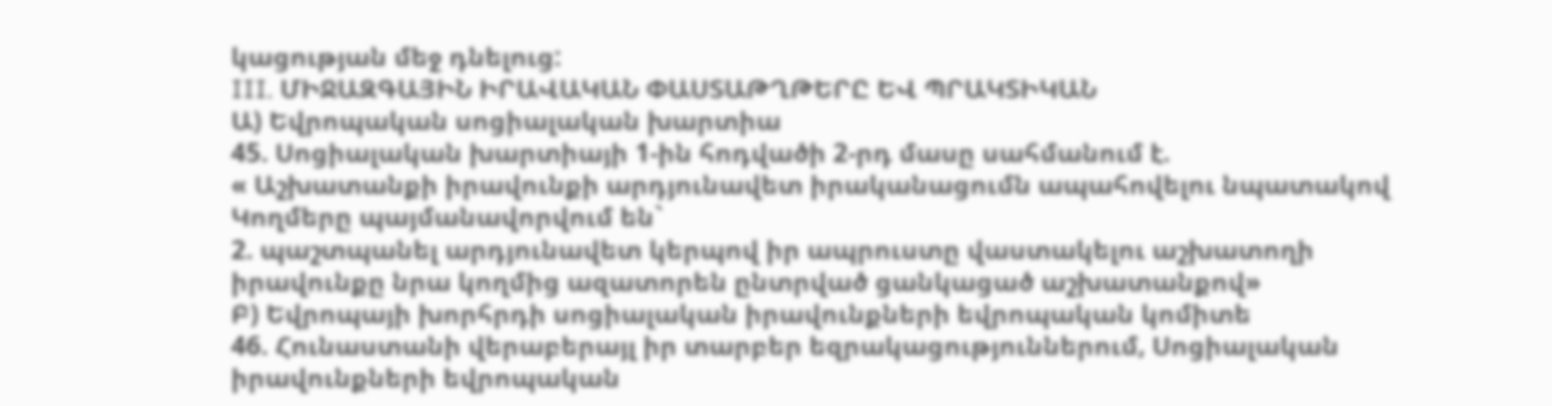կացության մեջ դնելուց:
III. ՄԻՋԱԶԳԱՅԻՆ ԻՐԱՎԱԿԱՆ ՓԱՍՏԱԹՂԹԵՐԸ ԵՎ ՊՐԱԿՏԻԿԱՆ
Ա) Եվրոպական սոցիալական խարտիա
45. Սոցիալական խարտիայի 1-ին հոդվածի 2-րդ մասը սահմանում է.
« Աշխատանքի իրավունքի արդյունավետ իրականացումն ապահովելու նպատակով Կողմերը պայմանավորվում են`
2. պաշտպանել արդյունավետ կերպով իր ապրուստը վաստակելու աշխատողի իրավունքը նրա կողմից ազատորեն ընտրված ցանկացած աշխատանքով»
Բ) Եվրոպայի խորհրդի սոցիալական իրավունքների եվրոպական կոմիտե
46. Հունաստանի վերաբերայլ իր տարբեր եզրակացություններում, Սոցիալական իրավունքների եվրոպական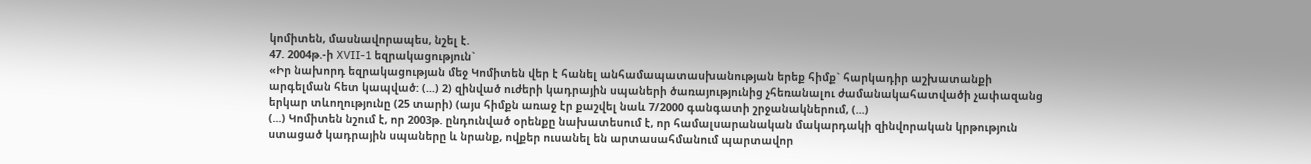կոմիտեն, մասնավորապես, նշել է.
47. 2004թ.-ի XVII-1 եզրակացություն`
«Իր նախորդ եզրակացության մեջ Կոմիտեն վեր է հանել անհամապատասխանության երեք հիմք` հարկադիր աշխատանքի արգելման հետ կապված: (...) 2) զինված ուժերի կադրային սպաների ծառայությունից չհեռանալու ժամանակահատվածի չափազանց երկար տևողությունը (25 տարի) (այս հիմքն առաջ էր քաշվել նաև 7/2000 գանգատի շրջանակներում, (...)
(...) Կոմիտեն նշում է, որ 2003թ. ընդունված օրենքը նախատեսում է, որ համալսարանական մակարդակի զինվորական կրթություն ստացած կադրային սպաները և նրանք, ովքեր ուսանել են արտասահմանում պարտավոր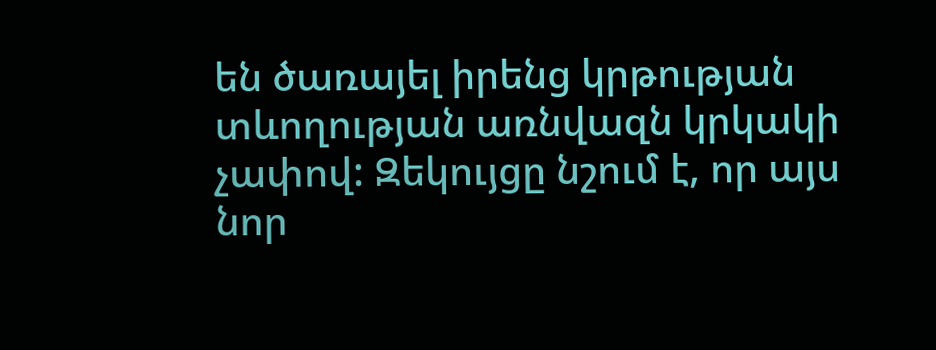են ծառայել իրենց կրթության տևողության առնվազն կրկակի չափով: Զեկույցը նշում է, որ այս նոր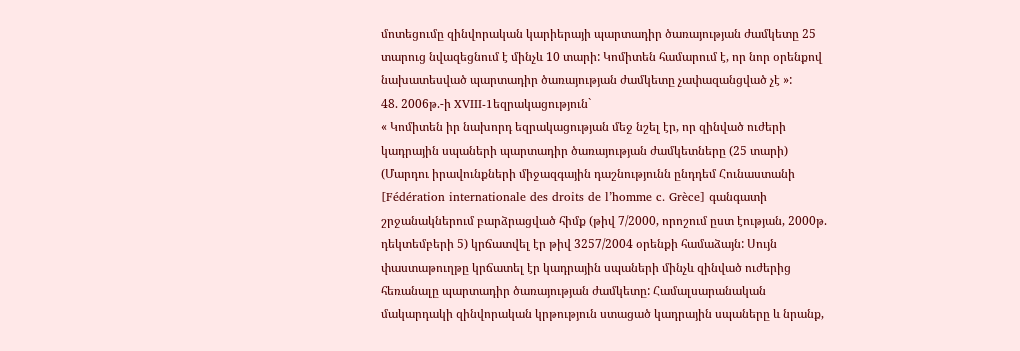մոտեցումը զինվորական կարիերայի պարտադիր ծառայության ժամկետը 25 տարուց նվազեցնում է մինչև 10 տարի: Կոմիտեն համարում է, որ նոր օրենքով նախատեսված պարտադիր ծառայության ժամկետը չափազանցված չէ »:
48. 2006թ.-ի XVIII-1եզրակացություն`
« Կոմիտեն իր նախորդ եզրակացության մեջ նշել էր, որ զինված ուժերի կադրային սպաների պարտադիր ծառայության ժամկետները (25 տարի) (Մարդու իրավունքների միջազգային դաշնությունն ընդդեմ Հունաստանի [Fédération internationale des droits de l’homme c. Grèce] գանգատի շրջանակներում բարձրացված հիմք (թիվ 7/2000, որոշում ըստ էության, 2000թ. դեկտեմբերի 5) կրճատվել էր թիվ 3257/2004 օրենքի համաձայն: Սույն փաստաթուղթը կրճատել էր կադրային սպաների մինչև զինված ուժերից հեռանալը պարտադիր ծառայության ժամկետը: Համալսարանական մակարդակի զինվորական կրթություն ստացած կադրային սպաները և նրանք,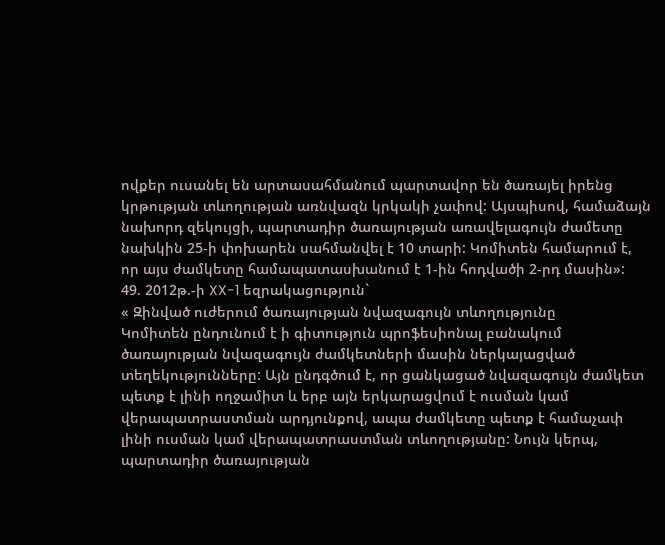ովքեր ուսանել են արտասահմանում պարտավոր են ծառայել իրենց կրթության տևողության առնվազն կրկակի չափով: Այսպիսով, համաձայն նախորդ զեկույցի, պարտադիր ծառայության առավելագույն ժամետը նախկին 25-ի փոխարեն սահմանվել է 10 տարի: Կոմիտեն համարում է, որ այս ժամկետը համապատասխանում է 1-ին հոդվածի 2-րդ մասին»:
49. 2012թ.-ի XX-1 եզրակացություն`
« Զինված ուժերում ծառայության նվազագույն տևողությունը
Կոմիտեն ընդունում է ի գիտություն պրոֆեսիոնալ բանակում ծառայության նվազագույն ժամկետների մասին ներկայացված տեղեկությունները: Այն ընդգծում է, որ ցանկացած նվազագույն ժամկետ պետք է լինի ողջամիտ և երբ այն երկարացվում է ուսման կամ վերապատրաստման արդյունքով, ապա ժամկետը պետք է համաչափ լինի ուսման կամ վերապատրաստման տևողությանը: Նույն կերպ, պարտադիր ծառայության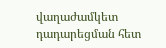վաղաժամկետ դադարեցման հետ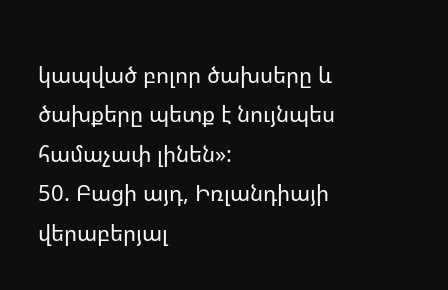կապված բոլոր ծախսերը և ծախքերը պետք է նույնպես համաչափ լինեն»:
50. Բացի այդ, Իռլանդիայի վերաբերյալ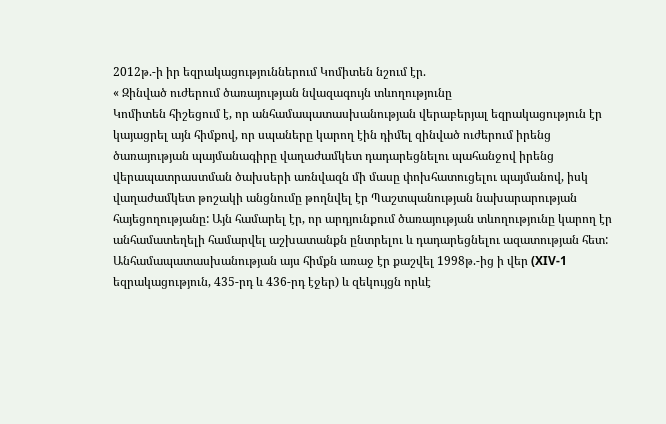2012թ.-ի իր եզրակացություններում Կոմիտեն նշում էր.
« Զինված ուժերում ծառայության նվազագույն տևողությունը
Կոմիտեն հիշեցում է, որ անհամապատասխանության վերաբերյալ եզրակացություն էր կայացրել այն հիմքով, որ սպաները կարող էին դիմել զինված ուժերում իրենց ծառայության պայմանագիրը վաղաժամկետ դադարեցնելու պահանջով իրենց վերապատրաստման ծախսերի առնվազն մի մասը փոխհատուցելու պայմանով, իսկ վաղաժամկետ թոշակի անցնումը թողնվել էր Պաշտպանության նախարարության հայեցողությանը: Այն համարել էր, որ արդյունքում ծառայության տևողությունը կարող էր անհամատեղելի համարվել աշխատանքն ընտրելու և դադարեցնելու ազատության հետ: Անհամապատասխանության այս հիմքն առաջ էր քաշվել 1998թ.-ից ի վեր (XIV-1 եզրակացություն, 435-րդ և 436-րդ էջեր) և զեկույցն որևէ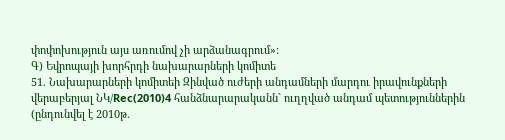փոփոխություն այս առումով չի արձանագրում»:
Գ) Եվրոպայի խորհրդի նախարարների կոմիտե
51. Նախարարների կոմիտեի Զինված ուժերի անդամների մարդու իրավունքների վերաբերյալ ՆԿ/Rec(2010)4 հանձնարարականն` ուղղված անդամ պետություններին (ընդունվել է 2010թ.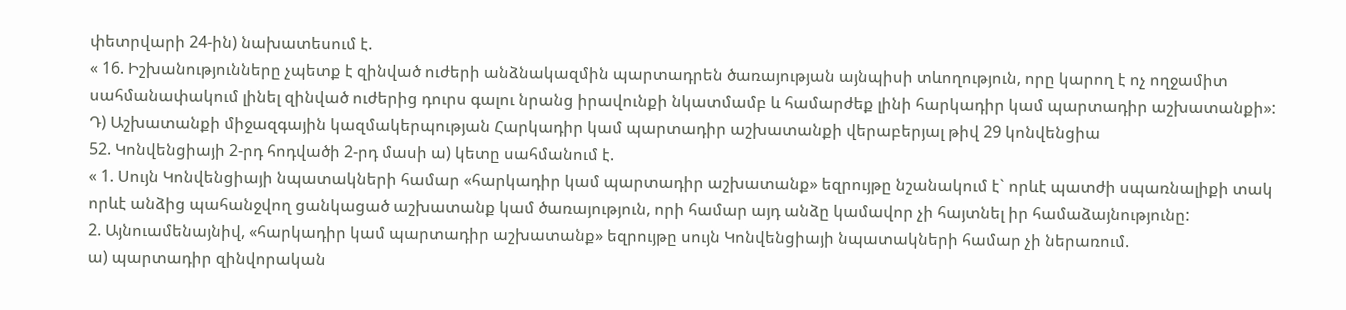փետրվարի 24-ին) նախատեսում է.
« 16. Իշխանությունները չպետք է զինված ուժերի անձնակազմին պարտադրեն ծառայության այնպիսի տևողություն, որը կարող է ոչ ողջամիտ սահմանափակում լինել զինված ուժերից դուրս գալու նրանց իրավունքի նկատմամբ և համարժեք լինի հարկադիր կամ պարտադիր աշխատանքի»:
Դ) Աշխատանքի միջազգային կազմակերպության Հարկադիր կամ պարտադիր աշխատանքի վերաբերյալ թիվ 29 կոնվենցիա
52. Կոնվենցիայի 2-րդ հոդվածի 2-րդ մասի ա) կետը սահմանում է.
« 1. Սույն Կոնվենցիայի նպատակների համար «հարկադիր կամ պարտադիր աշխատանք» եզրույթը նշանակում է` որևէ պատժի սպառնալիքի տակ որևէ անձից պահանջվող ցանկացած աշխատանք կամ ծառայություն, որի համար այդ անձը կամավոր չի հայտնել իր համաձայնությունը:
2. Այնուամենայնիվ, «հարկադիր կամ պարտադիր աշխատանք» եզրույթը սույն Կոնվենցիայի նպատակների համար չի ներառում.
ա) պարտադիր զինվորական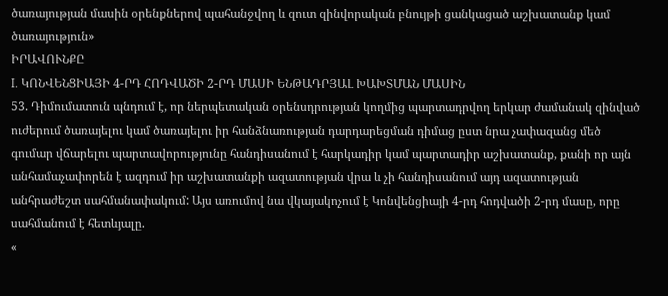ծառայության մասին օրենքներով պահանջվող և զուտ զինվորական բնույթի ցանկացած աշխատանք կամ ծառայություն»
ԻՐԱՎՈՒՆՔԸ
I. ԿՈՆՎԵՆՑԻԱՅԻ 4-ՐԴ ՀՈԴՎԱԾԻ 2-ՐԴ ՄԱՍԻ ԵՆԹԱԴՐՅԱԼ ԽԱԽՏՄԱՆ ՄԱՍԻՆ
53. Դիմումատուն պնդում է, որ ներպետական օրենսդրության կողմից պարտադրվող երկար ժամանակ զինված ուժերում ծառայելու կամ ծառայելու իր հանձնառության դարդարեցման դիմաց ըստ նրա չափազանց մեծ գումար վճարելու պարտավորությունը հանդիսանում է հարկադիր կամ պարտադիր աշխատանք, քանի որ այն անհամաչափորեն է ազդում իր աշխատանքի ազատության վրա և չի հանդիսանում այդ ազատության անհրաժեշտ սահմանափակում: Այս առումով նա վկայակոչում է Կոնվենցիայի 4-րդ հոդվածի 2-րդ մասը, որը սահմանում է հետևյալը.
«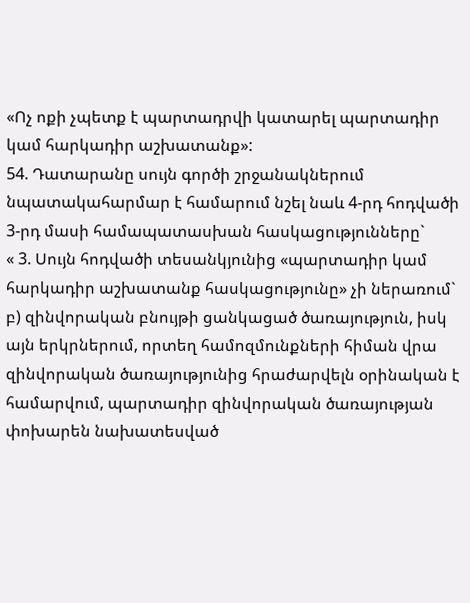«Ոչ ոքի չպետք է պարտադրվի կատարել պարտադիր կամ հարկադիր աշխատանք»:
54. Դատարանը սույն գործի շրջանակներում նպատակահարմար է համարում նշել նաև 4-րդ հոդվածի 3-րդ մասի համապատասխան հասկացությունները`
« 3. Սույն հոդվածի տեսանկյունից «պարտադիր կամ հարկադիր աշխատանք հասկացությունը» չի ներառում`
բ) զինվորական բնույթի ցանկացած ծառայություն, իսկ այն երկրներում, որտեղ համոզմունքների հիման վրա զինվորական ծառայությունից հրաժարվելն օրինական է համարվում, պարտադիր զինվորական ծառայության փոխարեն նախատեսված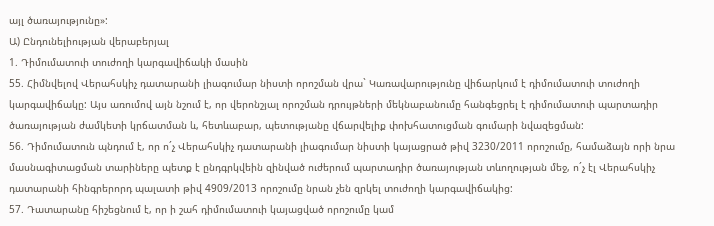այլ ծառայությունը»:
Ա) Ընդունելիության վերաբերյալ
1. Դիմումատուի տուժողի կարգավիճակի մասին
55. Հիմնվելով Վերահսկիչ դատարանի լիագումար նիստի որոշման վրա` Կառավարությունը վիճարկում է դիմումատուի տուժողի կարգավիճակը: Այս առումով այն նշում է, որ վերոնշյալ որոշման դրույթների մեկնաբանումը հանգեցրել է դիմումատուի պարտադիր ծառայության ժամկետի կրճատման և, հետևաբար, պետությանը վճարվելիք փոխհատուցման գումարի նվազեցման:
56. Դիմումատուն պնդում է, որ ո´չ Վերահսկիչ դատարանի լիագումար նիստի կայացրած թիվ 3230/2011 որոշումը, համաձայն որի նրա մասնագիտացման տարիները պետք է ընդգրկվեին զինված ուժերում պարտադիր ծառայության տևողության մեջ, ո´չ էլ Վերահսկիչ դատարանի հինգրերորդ պալատի թիվ 4909/2013 որոշումը նրան չեն զրկել տուժողի կարգավիճակից:
57. Դատարանը հիշեցնում է, որ ի շահ դիմումատուի կայացված որոշումը կամ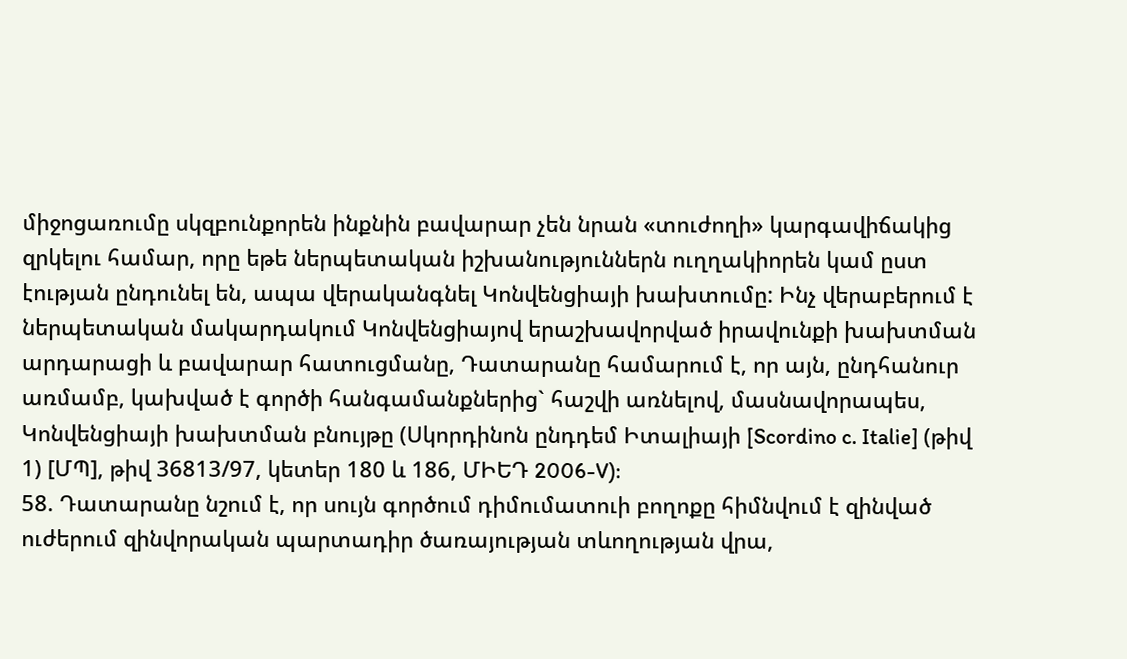միջոցառումը սկզբունքորեն ինքնին բավարար չեն նրան «տուժողի» կարգավիճակից զրկելու համար, որը եթե ներպետական իշխանություններն ուղղակիորեն կամ ըստ էության ընդունել են, ապա վերականգնել Կոնվենցիայի խախտումը: Ինչ վերաբերում է ներպետական մակարդակում Կոնվենցիայով երաշխավորված իրավունքի խախտման արդարացի և բավարար հատուցմանը, Դատարանը համարում է, որ այն, ընդհանուր առմամբ, կախված է գործի հանգամանքներից` հաշվի առնելով, մասնավորապես, Կոնվենցիայի խախտման բնույթը (Սկորդինոն ընդդեմ Իտալիայի [Scordino c. Italie] (թիվ 1) [ՄՊ], թիվ 36813/97, կետեր 180 և 186, ՄԻԵԴ 2006-V):
58. Դատարանը նշում է, որ սույն գործում դիմումատուի բողոքը հիմնվում է զինված ուժերում զինվորական պարտադիր ծառայության տևողության վրա,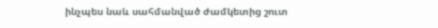ինչպես նաև սահմանված ժամկետից շուտ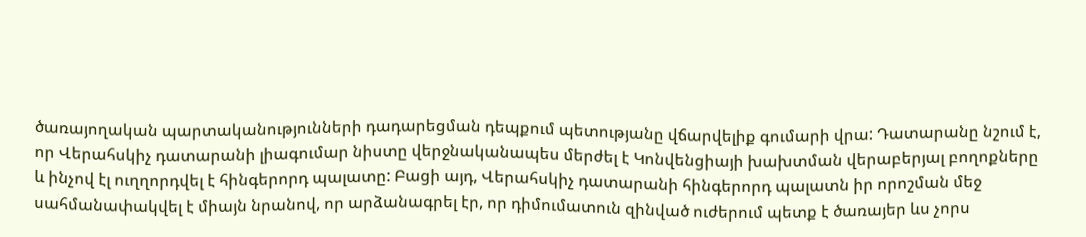ծառայողական պարտականությունների դադարեցման դեպքում պետությանը վճարվելիք գումարի վրա: Դատարանը նշում է, որ Վերահսկիչ դատարանի լիագումար նիստը վերջնականապես մերժել է Կոնվենցիայի խախտման վերաբերյալ բողոքները և ինչով էլ ուղղորդվել է հինգերորդ պալատը: Բացի այդ, Վերահսկիչ դատարանի հինգերորդ պալատն իր որոշման մեջ սահմանափակվել է միայն նրանով, որ արձանագրել էր, որ դիմումատուն զինված ուժերում պետք է ծառայեր ևս չորս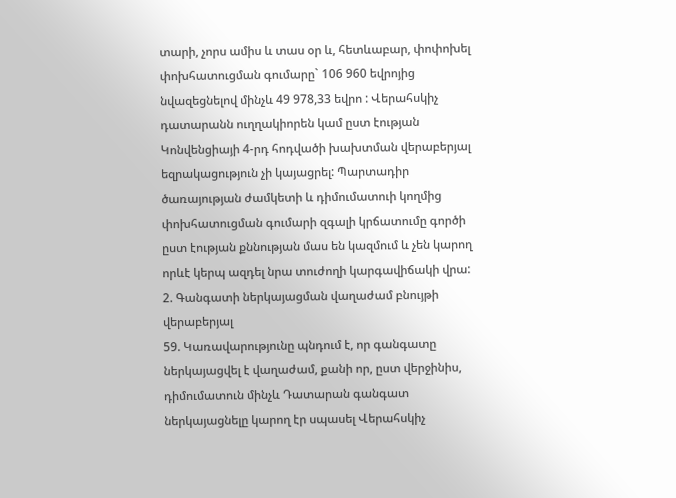տարի, չորս ամիս և տաս օր և, հետևաբար, փոփոխել փոխհատուցման գումարը` 106 960 եվրոյից նվազեցնելով մինչև 49 978,33 եվրո : Վերահսկիչ դատարանն ուղղակիորեն կամ ըստ էության Կոնվենցիայի 4-րդ հոդվածի խախտման վերաբերյալ եզրակացություն չի կայացրել: Պարտադիր ծառայության ժամկետի և դիմումատուի կողմից փոխհատուցման գումարի զգալի կրճատումը գործի ըստ էության քննության մաս են կազմում և չեն կարող որևէ կերպ ազդել նրա տուժողի կարգավիճակի վրա:
2. Գանգատի ներկայացման վաղաժամ բնույթի վերաբերյալ
59. Կառավարությունը պնդում է, որ գանգատը ներկայացվել է վաղաժամ, քանի որ, ըստ վերջինիս, դիմումատուն մինչև Դատարան գանգատ ներկայացնելը կարող էր սպասել Վերահսկիչ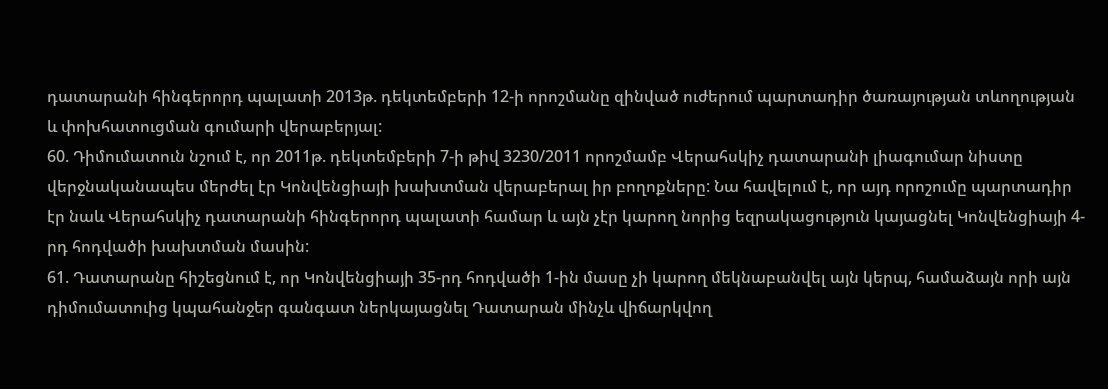դատարանի հինգերորդ պալատի 2013թ. դեկտեմբերի 12-ի որոշմանը զինված ուժերում պարտադիր ծառայության տևողության և փոխհատուցման գումարի վերաբերյալ:
60. Դիմումատուն նշում է, որ 2011թ. դեկտեմբերի 7-ի թիվ 3230/2011 որոշմամբ Վերահսկիչ դատարանի լիագումար նիստը վերջնականապես մերժել էր Կոնվենցիայի խախտման վերաբերալ իր բողոքները: Նա հավելում է, որ այդ որոշումը պարտադիր էր նաև Վերահսկիչ դատարանի հինգերորդ պալատի համար և այն չէր կարող նորից եզրակացություն կայացնել Կոնվենցիայի 4-րդ հոդվածի խախտման մասին:
61. Դատարանը հիշեցնում է, որ Կոնվենցիայի 35-րդ հոդվածի 1-ին մասը չի կարող մեկնաբանվել այն կերպ, համաձայն որի այն դիմումատուից կպահանջեր գանգատ ներկայացնել Դատարան մինչև վիճարկվող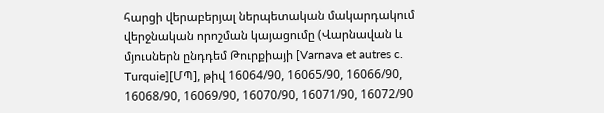հարցի վերաբերյալ ներպետական մակարդակում վերջնական որոշման կայացումը (Վարնավան և մյուսներն ընդդեմ Թուրքիայի [Varnava et autres c. Turquie][ՄՊ], թիվ 16064/90, 16065/90, 16066/90, 16068/90, 16069/90, 16070/90, 16071/90, 16072/90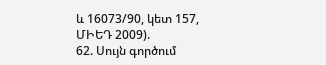և 16073/90, կետ 157, ՄԻԵԴ 2009).
62. Սույն գործում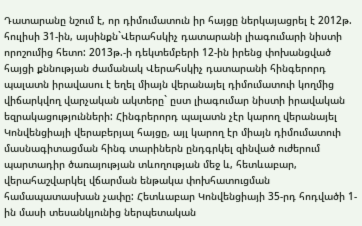Դատարանը նշում է, որ դիմումատուն իր հայցը ներկայացրել է 2012թ. հուլիսի 31-ին, այսինքն`Վերահսկիչ դատարանի լիագումարի նիստի որոշումից հետո: 2013թ.-ի դեկտեմբերի 12-ին իրենց փոխանցված հայցի քննության ժամանակ Վերահսկիչ դատարանի հինգերորդ պալատն իրավասու է եղել միայն վերանայել դիմումատուի կողմից վիճարկվող վարչական ակտերը` ըստ լիագումար նիստի իրավական եզրակացությունների: Հինգրերորդ պալատն չէր կարող վերանայել Կոնվենցիայի վերաբերյալ հայցը, այլ կարող էր միայն դիմումատուի մասնագիտացման հինգ տարիներն ընդգրկել զինված ուժերում պարտադիր ծառայության տևողության մեջ և, հետևաբար, վերահաշվարկել վճարման ենթակա փոխհատուցման համապատասխան չափը: Հետևաբար Կոնվենցիայի 35-րդ հոդվածի 1-ին մասի տեսանկյունից ներպետական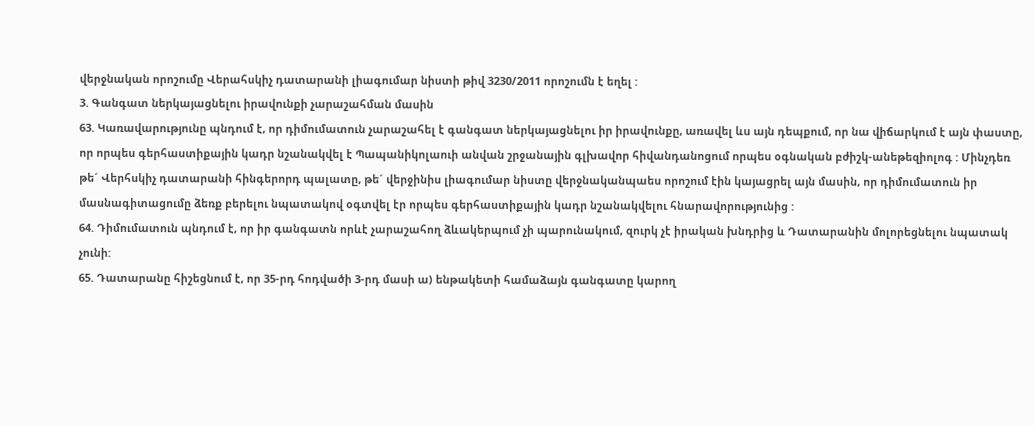վերջնական որոշումը Վերահսկիչ դատարանի լիագումար նիստի թիվ 3230/2011 որոշումն է եղել :
3. Գանգատ ներկայացնելու իրավունքի չարաշահման մասին
63. Կառավարությունը պնդում է, որ դիմումատուն չարաշահել է գանգատ ներկայացնելու իր իրավունքը, առավել ևս այն դեպքում, որ նա վիճարկում է այն փաստը, որ որպես գերհաստիքային կադր նշանակվել է Պապանիկոլաուի անվան շրջանային գլխավոր հիվանդանոցում որպես օգնական բժիշկ-անեթեզիոլոգ : Մինչդեռ թե´ Վերհսկիչ դատարանի հինգերորդ պալատը, թե´ վերջինիս լիագումար նիստը վերջնականպաես որոշում էին կայացրել այն մասին, որ դիմումատուն իր մասնագիտացումը ձեռք բերելու նպատակով օգտվել էր որպես գերհաստիքային կադր նշանակվելու հնարավորությունից :
64. Դիմումատուն պնդում է, որ իր գանգատն որևէ չարաշահող ձևակերպում չի պարունակում, զուրկ չէ իրական խնդրից և Դատարանին մոլորեցնելու նպատակ չունի:
65. Դատարանը հիշեցնում է, որ 35-րդ հոդվածի 3-րդ մասի ա) ենթակետի համաձայն գանգատը կարող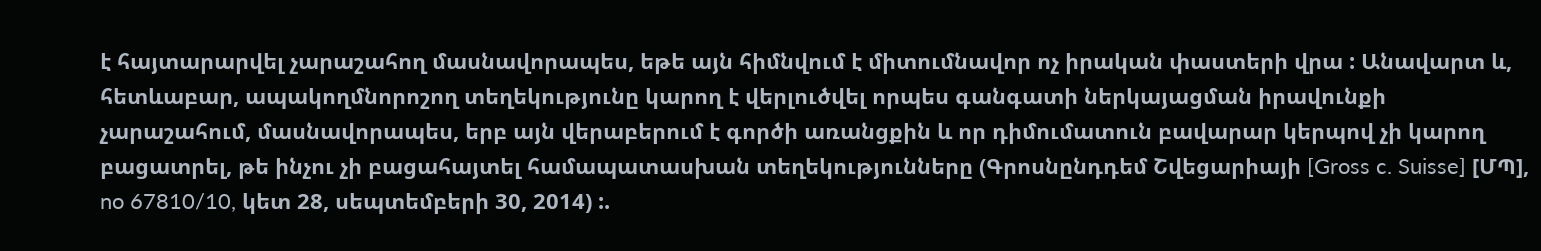է հայտարարվել չարաշահող մասնավորապես, եթե այն հիմնվում է միտումնավոր ոչ իրական փաստերի վրա : Անավարտ և, հետևաբար, ապակողմնորոշող տեղեկությունը կարող է վերլուծվել որպես գանգատի ներկայացման իրավունքի չարաշահում, մասնավորապես, երբ այն վերաբերում է գործի առանցքին և որ դիմումատուն բավարար կերպով չի կարող բացատրել, թե ինչու չի բացահայտել համապատասխան տեղեկությունները (Գրոսնընդդեմ Շվեցարիայի [Gross c. Suisse] [ՄՊ], no 67810/10, կետ 28, սեպտեմբերի 30, 2014) :.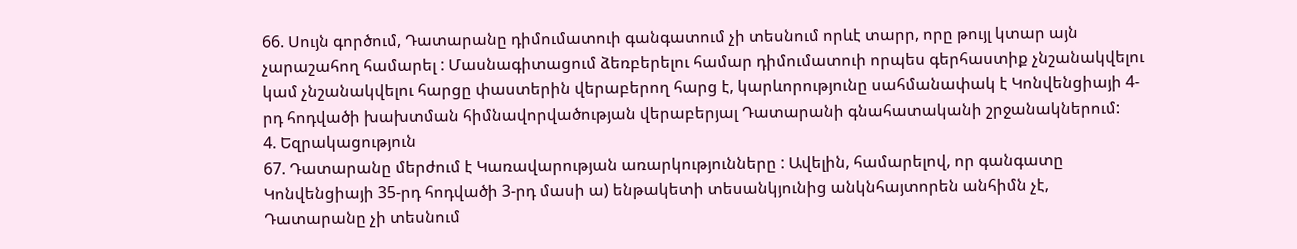66. Սույն գործում, Դատարանը դիմումատուի գանգատում չի տեսնում որևէ տարր, որը թույլ կտար այն չարաշահող համարել : Մասնագիտացում ձեռբերելու համար դիմումատուի որպես գերհաստիք չնշանակվելու կամ չնշանակվելու հարցը փաստերին վերաբերող հարց է, կարևորությունը սահմանափակ է Կոնվենցիայի 4-րդ հոդվածի խախտման հիմնավորվածության վերաբերյալ Դատարանի գնահատականի շրջանակներում:
4. Եզրակացություն
67. Դատարանը մերժում է Կառավարության առարկությունները : Ավելին, համարելով, որ գանգատը Կոնվենցիայի 35-րդ հոդվածի 3-րդ մասի ա) ենթակետի տեսանկյունից անկնհայտորեն անհիմն չէ, Դատարանը չի տեսնում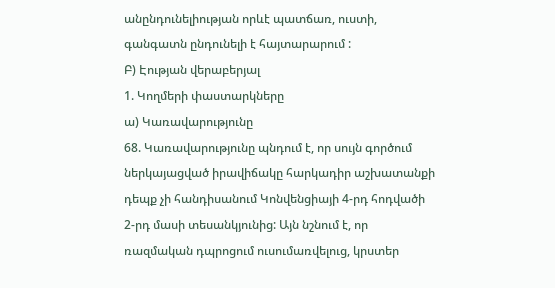անընդունելիության որևէ պատճառ, ուստի, գանգատն ընդունելի է հայտարարում :
Բ) Էության վերաբերյալ
1. Կողմերի փաստարկները
ա) Կառավարությունը
68. Կառավարությունը պնդում է, որ սույն գործում ներկայացված իրավիճակը հարկադիր աշխատանքի դեպք չի հանդիսանում Կոնվենցիայի 4-րդ հոդվածի 2-րդ մասի տեսանկյունից: Այն նշնում է, որ ռազմական դպրոցում ուսումառվելուց, կրստեր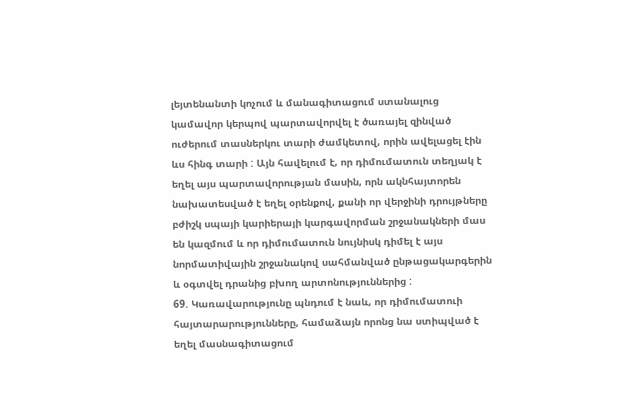լեյտենանտի կոչում և մանագիտացում ստանալուց կամավոր կերպով պարտավորվել է ծառայել զինված ուժերում տասներկու տարի ժամկետով, որին ավելացել էին ևս հինգ տարի : Այն հավելում է, որ դիմումատուն տեղյակ է եղել այս պարտավորության մասին, որն ակնհայտորեն նախատեսված է եղել օրենքով, քանի որ վերջինի դրույթները բժիշկ սպայի կարիերայի կարգավորման շրջանակների մաս են կազմում և որ դիմումատուն նույնիսկ դիմել է այս նորմատիվային շրջանակով սահմանված ընթացակարգերին և օգտվել դրանից բխող արտոնություններից :
69. Կառավարությունը պնդում է նաև, որ դիմումատուի հայտարարությունները, համաձայն որոնց նա ստիպված է եղել մասնագիտացում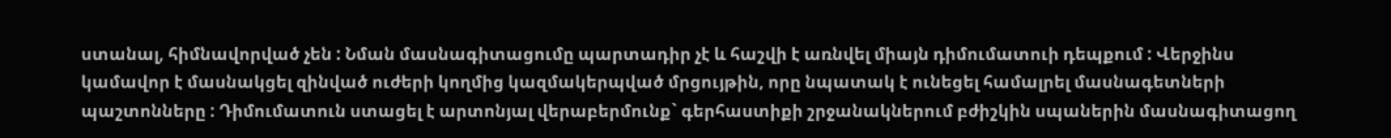ստանալ, հիմնավորված չեն : Նման մասնագիտացումը պարտադիր չէ և հաշվի է առնվել միայն դիմումատուի դեպքում : Վերջինս կամավոր է մասնակցել զինված ուժերի կողմից կազմակերպված մրցույթին, որը նպատակ է ունեցել համալրել մասնագետների պաշտոնները : Դիմումատուն ստացել է արտոնյալ վերաբերմունք` գերհաստիքի շրջանակներում բժիշկին սպաներին մասնագիտացող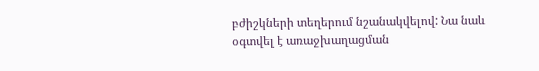բժիշկների տեղերում նշանակվելով: Նա նաև օգտվել է առաջխաղացման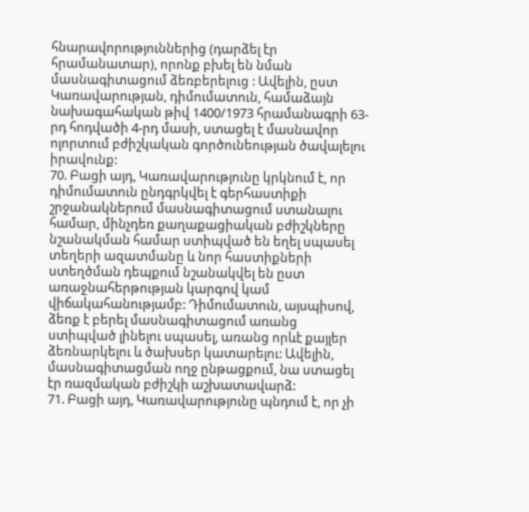հնարավորություններից (դարձել էր հրամանատար), որոնք բխել են նման մասնագիտացում ձեռբերելուց : Ավելին, ըստ Կառավարության, դիմումատուն, համաձայն նախագահական թիվ 1400/1973 հրամանագրի 63-րդ հոդվածի 4-րդ մասի, ստացել է մասնավոր ոլորտում բժիշկական գործունեության ծավալելու իրավունք:
70. Բացի այդ, Կառավարությունը կրկնում է, որ դիմումատուն ընդգրկվել է գերհաստիքի շրջանակներում մասնագիտացում ստանալու համար, մինչդեռ քաղաքացիական բժիշկները նշանակման համար ստիպված են եղել սպասել տեղերի ազատմանը և նոր հաստիքների ստեղծման դեպքում նշանակվել են ըստ առաջնահերթության կարգով կամ վիճակահանությամբ: Դիմումատուն, այսպիսով, ձեռք է բերել մասնագիտացում առանց ստիպված լինելու սպասել, առանց որևէ քայլեր ձեռնարկելու և ծախսեր կատարելու: Ավելին, մասնագիտացման ողջ ընթացքում, նա ստացել էր ռազմական բժիշկի աշխատավարձ:
71. Բացի այդ, Կառավարությունը պնդում է, որ չի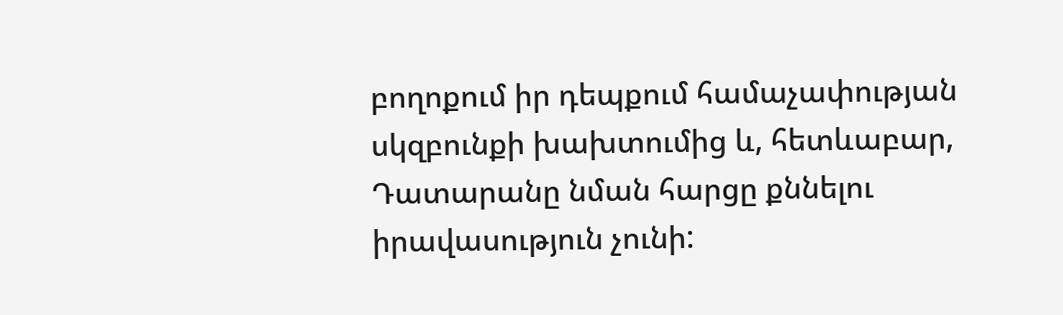բողոքում իր դեպքում համաչափության սկզբունքի խախտումից և, հետևաբար, Դատարանը նման հարցը քննելու իրավասություն չունի: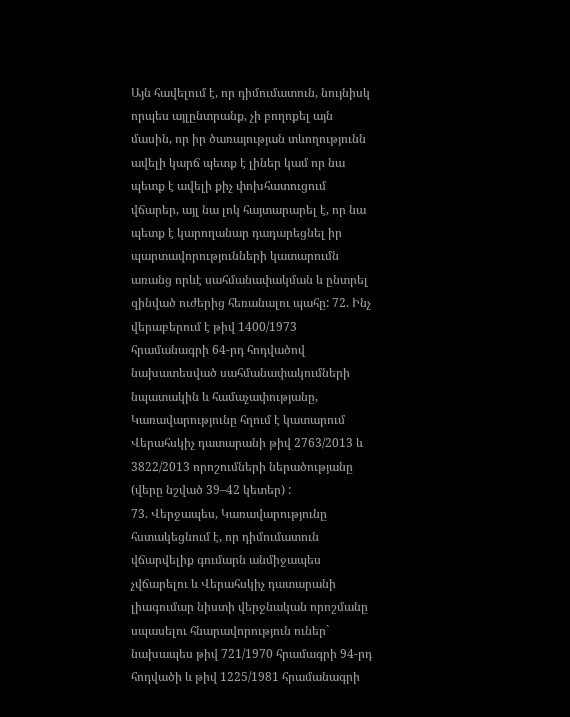Այն հավելում է, որ դիմումատուն, նույնիսկ որպես այլընտրանք, չի բողոքել այն մասին, որ իր ծառայության տևողությունն ավելի կարճ պետք է լիներ կամ որ նա պետք է ավելի քիչ փոխհատուցում վճարեր, այլ նա լոկ հայտարարել է, որ նա պետք է կարողանար դադարեցնել իր պարտավորությունների կատարումն առանց որևէ սահմանափակման և ընտրել զինված ուժերից հեռանալու պահը: 72. Ինչ վերաբերում է թիվ 1400/1973 հրամանագրի 64-րդ հոդվածով նախատեսված սահմանափակումների նպատակին և համաչափությանը, Կառավարությունը հղում է կատարում Վերահսկիչ դատարանի թիվ 2763/2013 և 3822/2013 որոշումների ներածությանը (վերը նշված 39–42 կետեր) :
73. Վերջապես, Կառավարությունը հստակեցնում է, որ դիմումատուն վճարվելիք գումարն անմիջապես չվճարելու և Վերահսկիչ դատարանի լիագումար նիստի վերջնական որոշմանը սպասելու հնարավորություն ուներ` նախապես թիվ 721/1970 հրամագրի 94-րդ հոդվածի և թիվ 1225/1981 հրամանագրի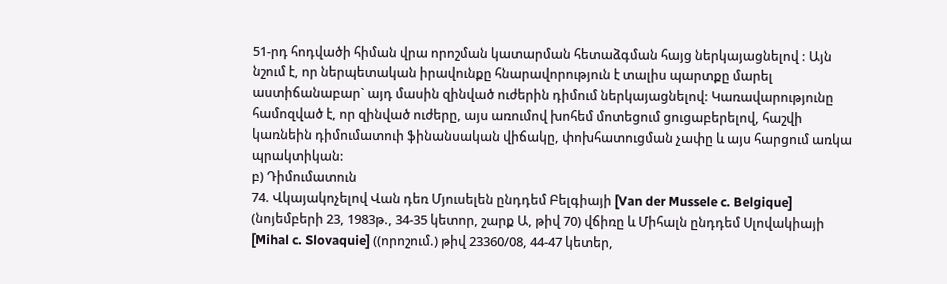51-րդ հոդվածի հիման վրա որոշման կատարման հետաձգման հայց ներկայացնելով : Այն նշում է, որ ներպետական իրավունքը հնարավորություն է տալիս պարտքը մարել աստիճանաբար` այդ մասին զինված ուժերին դիմում ներկայացնելով: Կառավարությունը համոզված է, որ զինված ուժերը, այս առումով խոհեմ մոտեցում ցուցաբերելով, հաշվի կառնեին դիմումատուի ֆինանսական վիճակը, փոխհատուցման չափը և այս հարցում առկա պրակտիկան:
բ) Դիմումատուն
74. Վկայակոչելով Վան դեռ Մյուսելեն ընդդեմ Բելգիայի [Van der Mussele c. Belgique] (նոյեմբերի 23, 1983թ., 34-35 կետոր, շարք Ա, թիվ 70) վճիռը և Միհալն ընդդեմ Սլովակիայի [Mihal c. Slovaquie] ((որոշում.) թիվ 23360/08, 44-47 կետեր,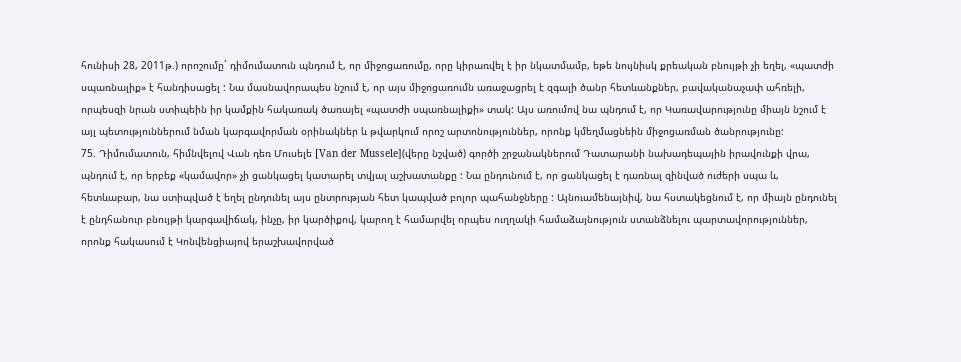հունիսի 28, 2011թ.) որոշումը` դիմումատուն պնդում է, որ միջոցառումը, որը կիրառվել է իր նկատմամբ, եթե նույնիսկ քրեական բնույթի չի եղել, «պատժի սպառնալիք» է հանդիսացել : Նա մասնավորապես նշում է, որ այս միջոցառումն առաջացրել է զգալի ծանր հետևանքներ, բավականաչափ ահռելի, որպեսզի նրան ստիպեին իր կամքին հակառակ ծառայել «պատժի սպառնալիքի» տակ: Այս առումով նա պնդում է, որ Կառավարությունը միայն նշում է այլ պետություններում նման կարգավորման օրինակներ և թվարկում որոշ արտոնություններ, որոնք կմեղմացնեին միջոցառման ծանրությունը:
75. Դիմումատուն, հիմնվելով Վան դեռ Մուսելե [Van der Mussele](վերը նշված) գործի շրջանակներում Դատարանի նախադեպային իրավունքի վրա, պնդում է, որ երբեք «կամավոր» չի ցանկացել կատարել տվյալ աշխատանքը : Նա ընդունում է, որ ցանկացել է դառնալ զինված ուժերի սպա և, հետևաբար, նա ստիպված է եղել ընդունել այս ընտրության հետ կապված բոլոր պահանջները : Այնուամենայնիվ, նա հստակեցնում է, որ միայն ընդունել է ընդհանուր բնույթի կարգավիճակ, ինչը, իր կարծիքով, կարող է համարվել որպես ուղղակի համաձայնություն ստանձնելու պարտավորություններ, որոնք հակասում է Կոնվենցիայով երաշխավորված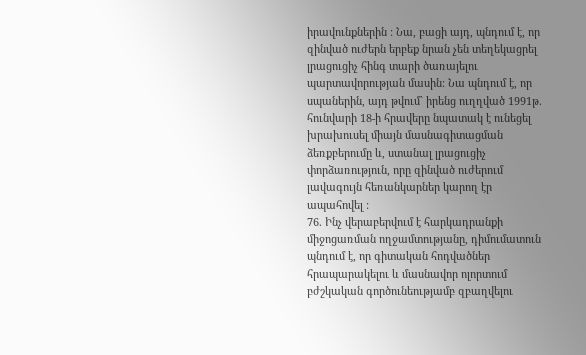իրավունքներին : Նա, բացի այդ, պնդում է, որ զինված ուժերն երբեք նրան չեն տեղեկացրել լրացուցիչ հինգ տարի ծառայելու պարտավորության մասին: Նա պնդում է, որ սպաներին, այդ թվում` իրենց ուղղված 1991թ. հունվարի 18-ի հրավերը նպատակ է ունեցել խրախուսել միայն մասնագիտացման ձեռքբերումը և, ստանալ լրացուցիչ փորձառություն, որը զինված ուժերում լավագույն հեռանկարներ կարող էր ապահովել :
76. Ինչ վերաբերվում է հարկադրանքի միջոցառման ողջամտությանը, դիմումատուն պնդում է, որ գիտական հոդվածներ հրապարակելու և մասնավոր ոլորտում բժշկական գործունեությամբ զբաղվելու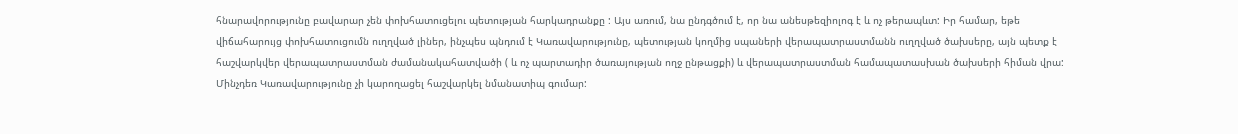հնարավորությունը բավարար չեն փոխհատուցելու պետության հարկադրանքը : Այս առում, նա ընդգծում է, որ նա անեսթեզիոլոգ է և ոչ թերապևտ: Իր համար, եթե վիճահարույց փոխհատուցումն ուղղված լիներ, ինչպես պնդում է Կառավարությունը, պետության կողմից սպաների վերապատրաստմանն ուղղված ծախսերը, այն պետք է հաշվարկվեր վերապատրաստման ժամանակահատվածի ( և ոչ պարտադիր ծառայության ողջ ընթացքի) և վերապատրաստման համապատասխան ծախսերի հիման վրա: Մինչդեռ Կառավարությունը չի կարողացել հաշվարկել նմանատիպ գումար: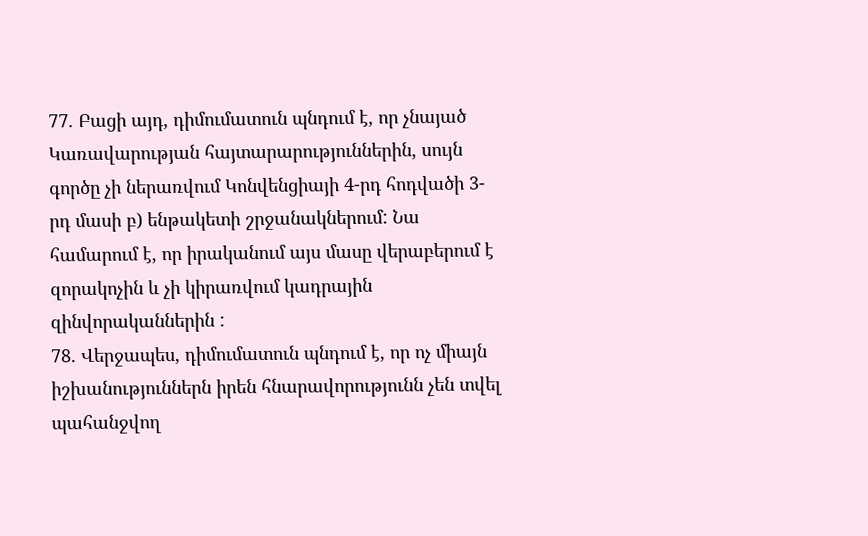77. Բացի այդ, դիմումատուն պնդում է, որ չնայած Կառավարության հայտարարություններին, սույն գործը չի ներառվում Կոնվենցիայի 4-րդ հոդվածի 3-րդ մասի բ) ենթակետի շրջանակներում: Նա համարում է, որ իրականում այս մասը վերաբերում է զորակոչին և չի կիրառվում կադրային զինվորականներին :
78. Վերջապես, դիմումատուն պնդում է, որ ոչ միայն իշխանություններն իրեն հնարավորությունն չեն տվել պահանջվող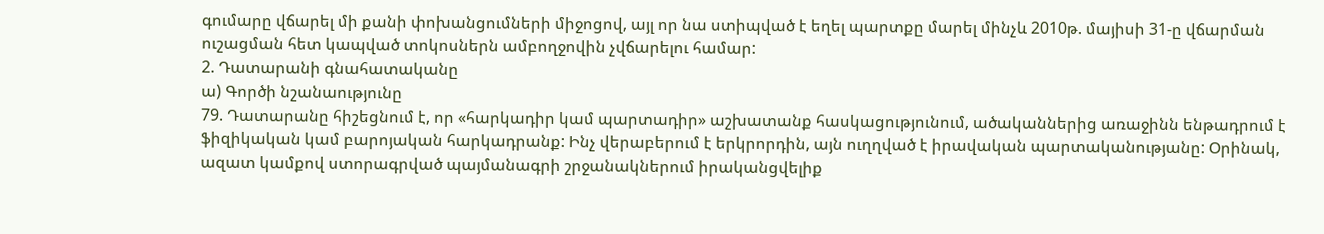գումարը վճարել մի քանի փոխանցումների միջոցով, այլ որ նա ստիպված է եղել պարտքը մարել մինչև 2010թ. մայիսի 31-ը վճարման ուշացման հետ կապված տոկոսներն ամբողջովին չվճարելու համար:
2. Դատարանի գնահատականը
ա) Գործի նշանաությունը
79. Դատարանը հիշեցնում է, որ «հարկադիր կամ պարտադիր» աշխատանք հասկացությունում, ածականներից առաջինն ենթադրում է ֆիզիկական կամ բարոյական հարկադրանք: Ինչ վերաբերում է երկրորդին, այն ուղղված է իրավական պարտականությանը: Օրինակ, ազատ կամքով ստորագրված պայմանագրի շրջանակներում իրականցվելիք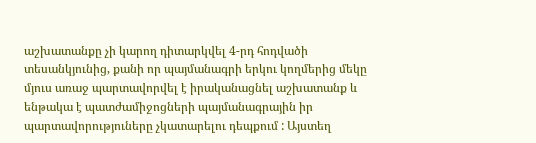աշխատանքը չի կարող դիտարկվել 4-րդ հոդվածի տեսանկյունից, քանի որ պայմանագրի երկու կողմերից մեկը մյուս առաջ պարտավորվել է իրականացնել աշխատանք և ենթակա է պատժամիջոցների պայմանագրային իր պարտավորություները չկատարելու դեպքում : Այստեղ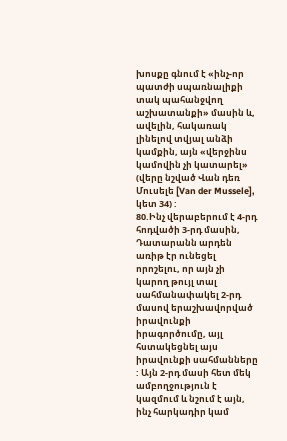խոսքը գնում է «ինչ-որ պատժի սպառնալիքի տակ պահանջվող աշխատանքի» մասին և, ավելին, հակառակ լինելով տվյալ անձի կամքին, այն «վերջինս կամովին չի կատարել» (վերը նշված Վան դեռ Մուսելե [Van der Mussele], կետ 34) :
80.Ինչ վերաբերում է 4-րդ հոդվածի 3-րդ մասին, Դատարանն արդեն առիթ էր ունեցել որոշելու, որ այն չի կարող թույլ տալ սահմանափակել 2-րդ մասով երաշխավորված իրավունքի իրագործումը, այլ հստակեցնել այս իրավունքի սահմանները : Այն 2-րդ մասի հետ մեկ ամբողջություն է կազմում և նշում է այն, ինչ հարկադիր կամ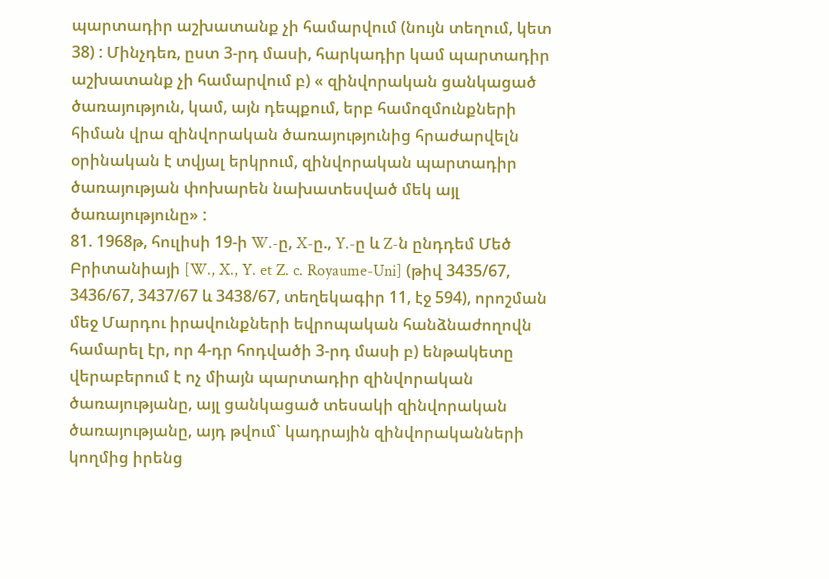պարտադիր աշխատանք չի համարվում (նույն տեղում, կետ 38) : Մինչդեռ, ըստ 3-րդ մասի, հարկադիր կամ պարտադիր աշխատանք չի համարվում բ) « զինվորական ցանկացած ծառայություն, կամ, այն դեպքում, երբ համոզմունքների հիման վրա զինվորական ծառայությունից հրաժարվելն օրինական է տվյալ երկրում, զինվորական պարտադիր ծառայության փոխարեն նախատեսված մեկ այլ ծառայությունը» :
81. 1968թ, հուլիսի 19-ի W.-ը, X-ը., Y.-ը և Z-ն ընդդեմ Մեծ Բրիտանիայի [W., X., Y. et Z. c. Royaume-Uni] (թիվ 3435/67, 3436/67, 3437/67 և 3438/67, տեղեկագիր 11, էջ 594), որոշման մեջ Մարդու իրավունքների եվրոպական հանձնաժողովն համարել էր, որ 4-դր հոդվածի 3-րդ մասի բ) ենթակետը վերաբերում է ոչ միայն պարտադիր զինվորական ծառայությանը, այլ ցանկացած տեսակի զինվորական ծառայությանը, այդ թվում` կադրային զինվորականների կողմից իրենց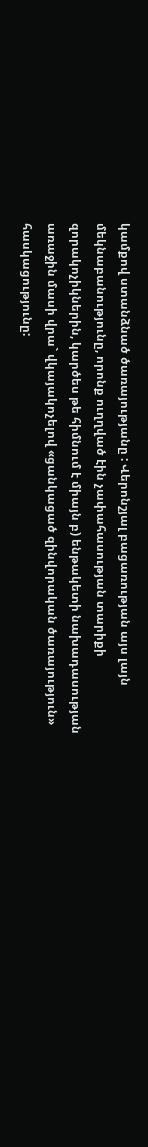կամքով ստանձնած ծառայությանը : Վերոնշյալ բացառության այս լայն մեկնաբանությունը, որոնք ուղղված էին չափահասության տարիքի զորակոչիկներին, կարծես թե հիմնում է միայն բ) ենթակետի նախադասության առաջին մասի վրա` վկայակոչելով «ցանկացած զինվորական ծառայություն» հասկացությունը: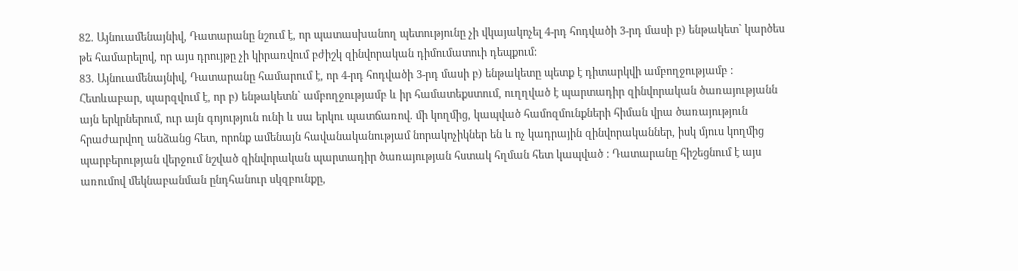82. Այնուամենայնիվ, Դատարանը նշում է, որ պատասխանող պետությունը չի վկայակոչել 4-րդ հոդվածի 3-րդ մասի բ) ենթակետ` կարծես թե համարելով, որ այս դրույթը չի կիրառվում բժիշկ զինվորական դիմումատուի դեպքում:
83. Այնուամենայնիվ, Դատարանը համարում է, որ 4-րդ հոդվածի 3-րդ մասի բ) ենթակետը պետք է դիտարկվի ամբողջությամբ : Հետևաբար, պարզվում է, որ բ) ենթակետն` ամբողջությամբ և իր համատեքստում, ուղղված է պարտադիր զինվորական ծառայությանն այն երկրներում, ուր այն գոյություն ունի և սա երկու պատճառով. մի կողմից, կապված համոզմունքների հիման վրա ծառայություն հրաժարվող անձանց հետ, որոնք ամենայն հավանականությամ նորակոչիկներ են և ոչ կադրային զինվորականներ, իսկ մյուս կողմից պարբերության վերջում նշված զինվորական պարտադիր ծառայության հստակ հղման հետ կապված : Դատարանը հիշեցնում է այս առումով մեկնաբանման ընդհանուր սկզբունքը,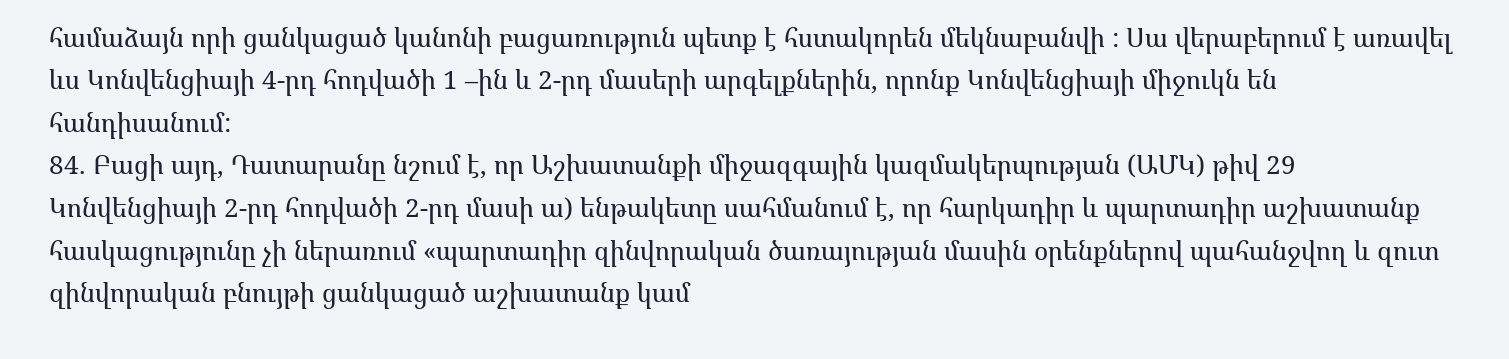համաձայն որի ցանկացած կանոնի բացառություն պետք է հստակորեն մեկնաբանվի : Սա վերաբերում է առավել ևս Կոնվենցիայի 4-րդ հոդվածի 1 –ին և 2-րդ մասերի արգելքներին, որոնք Կոնվենցիայի միջուկն են հանդիսանում:
84. Բացի այդ, Դատարանը նշում է, որ Աշխատանքի միջազգային կազմակերպության (ԱՄԿ) թիվ 29 Կոնվենցիայի 2-րդ հոդվածի 2-րդ մասի ա) ենթակետը սահմանում է, որ հարկադիր և պարտադիր աշխատանք հասկացությունը չի ներառում «պարտադիր զինվորական ծառայության մասին օրենքներով պահանջվող և զուտ զինվորական բնույթի ցանկացած աշխատանք կամ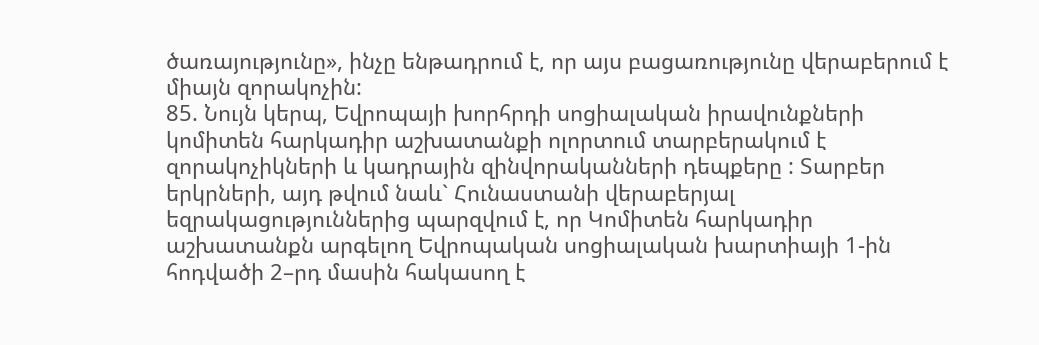ծառայությունը», ինչը ենթադրում է, որ այս բացառությունը վերաբերում է միայն զորակոչին:
85. Նույն կերպ, Եվրոպայի խորհրդի սոցիալական իրավունքների կոմիտեն հարկադիր աշխատանքի ոլորտում տարբերակում է զորակոչիկների և կադրային զինվորականների դեպքերը : Տարբեր երկրների, այդ թվում նաև` Հունաստանի վերաբերյալ եզրակացություններից պարզվում է, որ Կոմիտեն հարկադիր աշխատանքն արգելող Եվրոպական սոցիալական խարտիայի 1-ին հոդվածի 2–րդ մասին հակասող է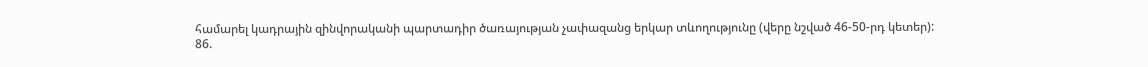համարել կադրային զինվորականի պարտադիր ծառայության չափազանց երկար տևողությունը (վերը նշված 46-50-րդ կետեր):
86.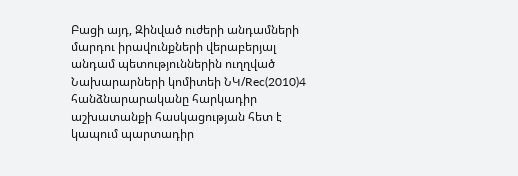Բացի այդ, Զինված ուժերի անդամների մարդու իրավունքների վերաբերյալ անդամ պետություններին ուղղված Նախարարների կոմիտեի ՆԿ/Rec(2010)4 հանձնարարականը հարկադիր աշխատանքի հասկացության հետ է կապում պարտադիր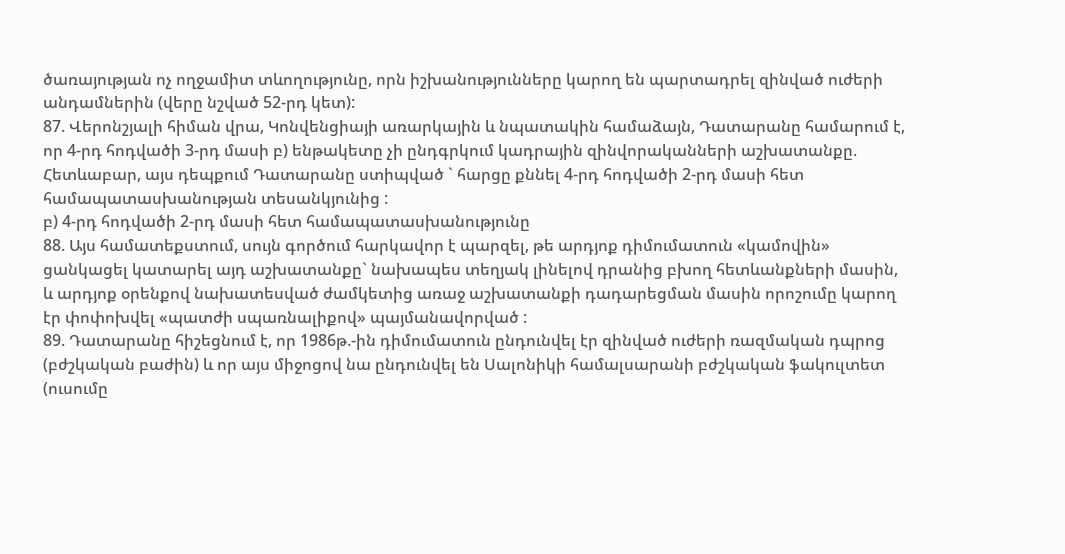ծառայության ոչ ողջամիտ տևողությունը, որն իշխանությունները կարող են պարտադրել զինված ուժերի անդամներին (վերը նշված 52-րդ կետ):
87. Վերոնշյալի հիման վրա, Կոնվենցիայի առարկային և նպատակին համաձայն, Դատարանը համարում է, որ 4-րդ հոդվածի 3-րդ մասի բ) ենթակետը չի ընդգրկում կադրային զինվորականների աշխատանքը. Հետևաբար, այս դեպքում Դատարանը ստիպված ` հարցը քննել 4-րդ հոդվածի 2-րդ մասի հետ համապատասխանության տեսանկյունից :
բ) 4-րդ հոդվածի 2-րդ մասի հետ համապատասխանությունը
88. Այս համատեքստում, սույն գործում հարկավոր է պարզել, թե արդյոք դիմումատուն «կամովին» ցանկացել կատարել այդ աշխատանքը` նախապես տեղյակ լինելով դրանից բխող հետևանքների մասին, և արդյոք օրենքով նախատեսված ժամկետից առաջ աշխատանքի դադարեցման մասին որոշումը կարող էր փոփոխվել «պատժի սպառնալիքով» պայմանավորված :
89. Դատարանը հիշեցնում է, որ 1986թ.-ին դիմումատուն ընդունվել էր զինված ուժերի ռազմական դպրոց (բժշկական բաժին) և որ այս միջոցով նա ընդունվել են Սալոնիկի համալսարանի բժշկական ֆակուլտետ (ուսումը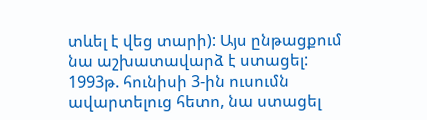տևել է վեց տարի): Այս ընթացքում նա աշխատավարձ է ստացել: 1993թ. հունիսի 3-ին ուսումն ավարտելուց հետո, նա ստացել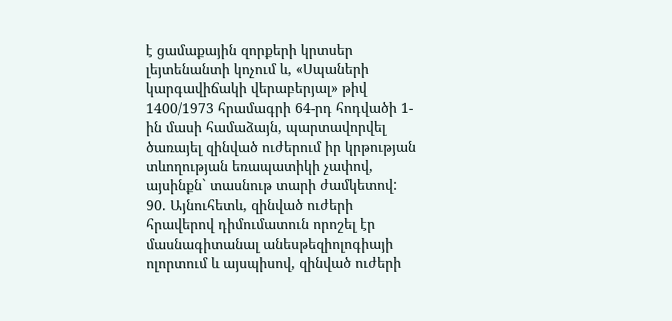է ցամաքային զորքերի կրտսեր լեյտենանտի կոչում և, «Սպաների կարգավիճակի վերաբերյալ» թիվ 1400/1973 հրամագրի 64-րդ հոդվածի 1-ին մասի համաձայն, պարտավորվել ծառայել զինված ուժերում իր կրթության տևողության եռապատիկի չափով, այսինքն` տասնութ տարի ժամկետով:
90. Այնուհետև, զինված ուժերի հրավերով դիմումատուն որոշել էր մասնագիտանալ անեսթեզիոլոգիայի ոլորտում և այսպիսով, զինված ուժերի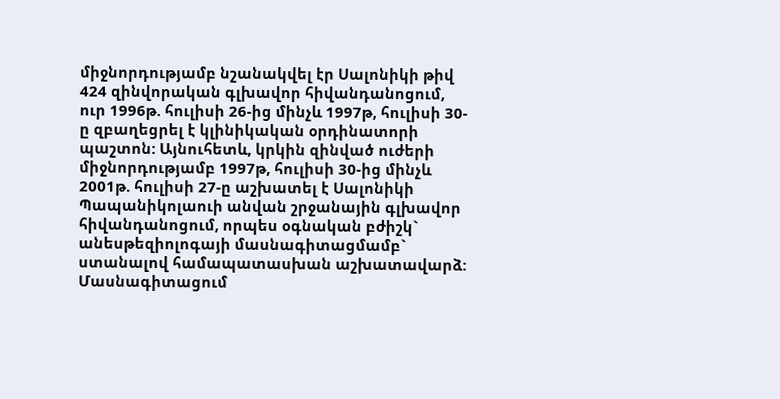միջնորդությամբ նշանակվել էր Սալոնիկի թիվ 424 զինվորական գլխավոր հիվանդանոցում, ուր 1996թ. հուլիսի 26-ից մինչև 1997թ, հուլիսի 30-ը զբաղեցրել է կլինիկական օրդինատորի պաշտոն: Այնուհետև, կրկին զինված ուժերի միջնորդությամբ 1997թ, հուլիսի 30-ից մինչև 2001թ. հուլիսի 27-ը աշխատել է Սալոնիկի Պապանիկոլաուի անվան շրջանային գլխավոր հիվանդանոցում, որպես օգնական բժիշկ` անեսթեզիոլոգայի մասնագիտացմամբ` ստանալով համապատասխան աշխատավարձ: Մասնագիտացում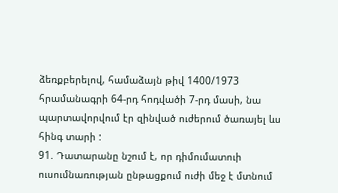ձեռքբերելով, համաձայն թիվ 1400/1973 հրամանագրի 64-րդ հոդվածի 7-րդ մասի, նա պարտավորվում էր զինված ուժերում ծառայել ևս հինգ տարի :
91. Դատարանը նշում է, որ դիմումատուի ուսումնառության ընթացքում ուժի մեջ է մտնում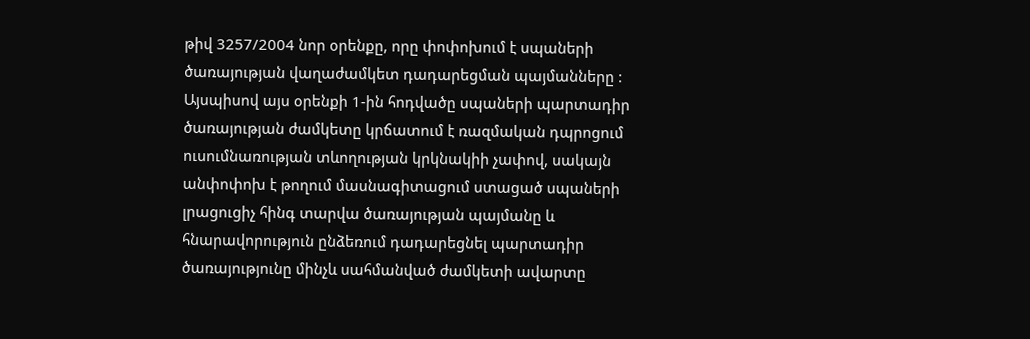թիվ 3257/2004 նոր օրենքը, որը փոփոխում է սպաների ծառայության վաղաժամկետ դադարեցման պայմանները : Այսպիսով այս օրենքի 1-ին հոդվածը սպաների պարտադիր ծառայության ժամկետը կրճատում է ռազմական դպրոցում ուսումնառության տևողության կրկնակիի չափով, սակայն անփոփոխ է թողում մասնագիտացում ստացած սպաների լրացուցիչ հինգ տարվա ծառայության պայմանը և հնարավորություն ընձեռում դադարեցնել պարտադիր ծառայությունը մինչև սահմանված ժամկետի ավարտը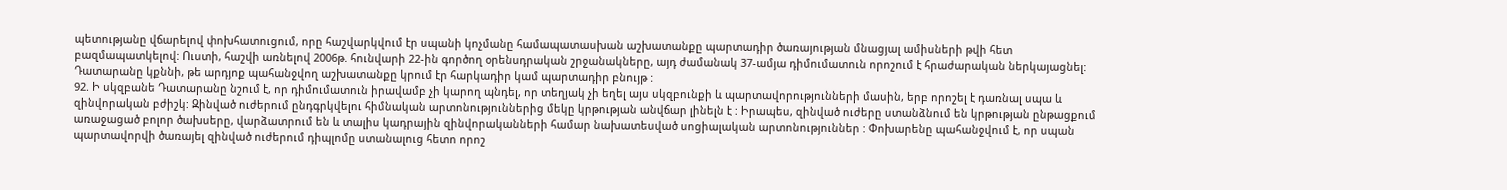պետությանը վճարելով փոխհատուցում, որը հաշվարկվում էր սպանի կոչմանը համապատասխան աշխատանքը պարտադիր ծառայության մնացյալ ամիսների թվի հետ բազմապատկելով: Ուստի, հաշվի առնելով 2006թ. հունվարի 22-ին գործող օրենսդրական շրջանակները, այդ ժամանակ 37-ամյա դիմումատուն որոշում է հրաժարական ներկայացնել: Դատարանը կքննի, թե արդյոք պահանջվող աշխատանքը կրում էր հարկադիր կամ պարտադիր բնույթ :
92. Ի սկզբանե Դատարանը նշում է, որ դիմումատուն իրավամբ չի կարող պնդել, որ տեղյակ չի եղել այս սկզբունքի և պարտավորությունների մասին, երբ որոշել է դառնալ սպա և զինվորական բժիշկ: Զինված ուժերում ընդգրկվելու հիմնական արտոնություններից մեկը կրթության անվճար լինելն է : Իրապես, զինված ուժերը ստանձնում են կրթության ընթացքում առաջացած բոլոր ծախսերը, վարձատրում են և տալիս կադրային զինվորականների համար նախատեսված սոցիալական արտոնություններ : Փոխարենը պահանջվում է, որ սպան պարտավորվի ծառայել զինված ուժերում դիպլոմը ստանալուց հետո որոշ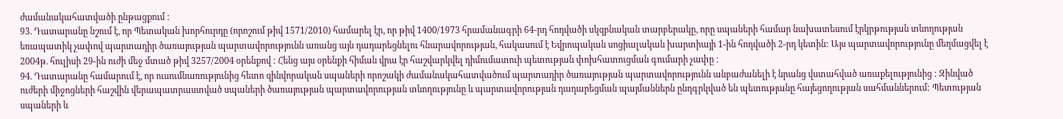ժամանակահատվածի ընթացքում :
93. Դատարանը նշում է, որ Պետական խորհուրդը (որոշում թիվ 1571/2010) համարել էր, որ թիվ 1400/1973 հրամանագրի 64-րդ հոդվածի սկզբնական տարբերակը, որը սպաների համար նախատեսում էրկրթության տևողության եռապատիկ չափով պարտադիր ծառայության պարտավորությունն առանց այն դադարեցնելու հնարավորության, հակասում է Եվրոպական սոցիալական խարտիայի 1-ին հոդվածի 2-րդ կետին: Այս պարտավորությունը մեղմացվել է 2004թ. հուլիսի 29-ին ուժի մեջ մտած թիվ 3257/2004 օրենքով : Հենց այս օրենքի հիման վրա էր հաշվարկվել դիմումատուի պետության փոխհատուցման գումարի չափը :
94. Դատարանը համարում է, որ ուսումնառությունից հետո զինվորական սպաների որոշակի ժամանակահատվածում պարտադիր ծառայության պարտավորությունն անբաժանելի է նրանց վստահված առաքելությունից : Զինված ուժերի միջոցների հաշվին վերապատրաստված սպաների ծառայության պարտավորության տևողությունը և պարտավորության դադարեցման պայմաններն ընդգրկված են պետությանը հայեցողության սահմաններում: Պետության սպաների և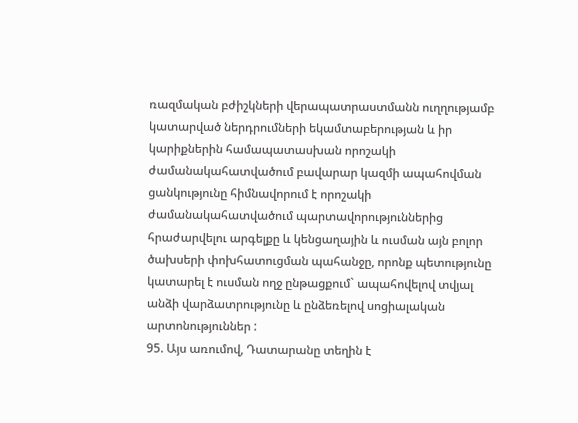ռազմական բժիշկների վերապատրաստմանն ուղղությամբ կատարված ներդրումների եկամտաբերության և իր կարիքներին համապատասխան որոշակի ժամանակահատվածում բավարար կազմի ապահովման ցանկությունը հիմնավորում է որոշակի ժամանակահատվածում պարտավորություններից հրաժարվելու արգելքը և կենցաղային և ուսման այն բոլոր ծախսերի փոխհատուցման պահանջը, որոնք պետությունը կատարել է ուսման ողջ ընթացքում` ապահովելով տվյալ անձի վարձատրությունը և ընձեռելով սոցիալական արտոնություններ :
95. Այս առումով, Դատարանը տեղին է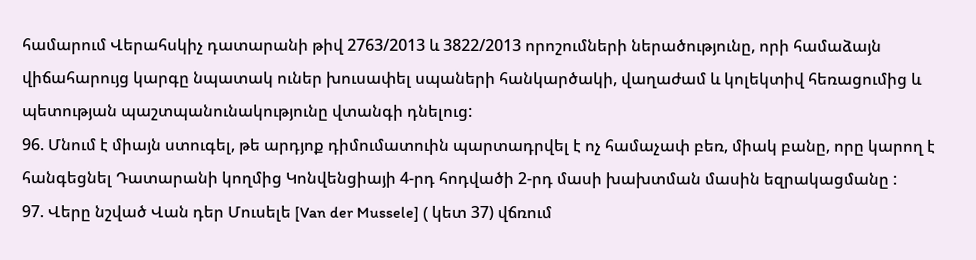համարում Վերահսկիչ դատարանի թիվ 2763/2013 և 3822/2013 որոշումների ներածությունը, որի համաձայն վիճահարույց կարգը նպատակ ուներ խուսափել սպաների հանկարծակի, վաղաժամ և կոլեկտիվ հեռացումից և պետության պաշտպանունակությունը վտանգի դնելուց:
96. Մնում է միայն ստուգել, թե արդյոք դիմումատուին պարտադրվել է ոչ համաչափ բեռ, միակ բանը, որը կարող է հանգեցնել Դատարանի կողմից Կոնվենցիայի 4-րդ հոդվածի 2-րդ մասի խախտման մասին եզրակացմանը :
97. Վերը նշված Վան դեր Մուսելե [Van der Mussele] ( կետ 37) վճռում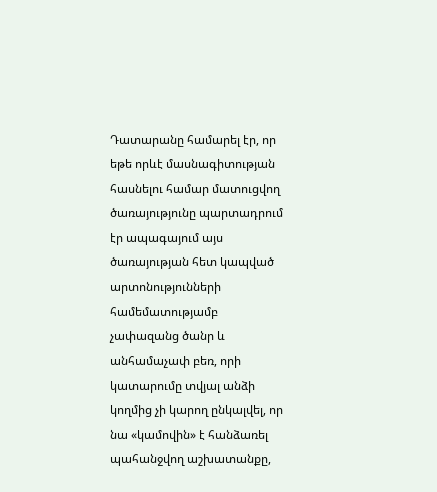Դատարանը համարել էր, որ եթե որևէ մասնագիտության հասնելու համար մատուցվող ծառայությունը պարտադրում էր ապագայում այս ծառայության հետ կապված արտոնությունների համեմատությամբ չափազանց ծանր և անհամաչափ բեռ, որի կատարումը տվյալ անձի կողմից չի կարող ընկալվել, որ նա «կամովին» է հանձառել պահանջվող աշխատանքը,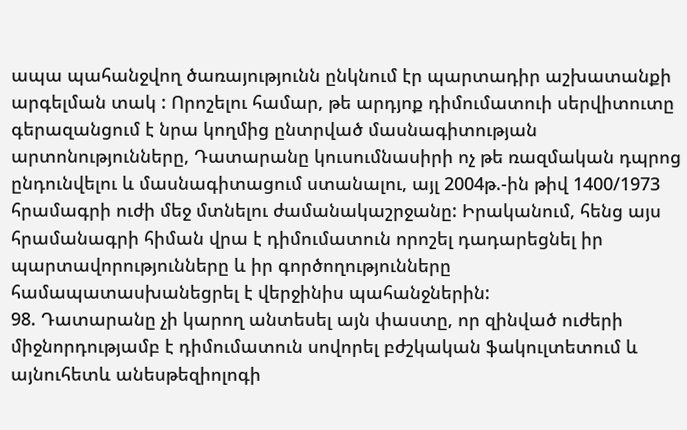ապա պահանջվող ծառայությունն ընկնում էր պարտադիր աշխատանքի արգելման տակ : Որոշելու համար, թե արդյոք դիմումատուի սերվիտուտը գերազանցում է նրա կողմից ընտրված մասնագիտության արտոնությունները, Դատարանը կուսումնասիրի ոչ թե ռազմական դպրոց ընդունվելու և մասնագիտացում ստանալու, այլ 2004թ.-ին թիվ 1400/1973 հրամագրի ուժի մեջ մտնելու ժամանակաշրջանը: Իրականում, հենց այս հրամանագրի հիման վրա է դիմումատուն որոշել դադարեցնել իր պարտավորությունները և իր գործողությունները համապատասխանեցրել է վերջինիս պահանջներին:
98. Դատարանը չի կարող անտեսել այն փաստը, որ զինված ուժերի միջնորդությամբ է դիմումատուն սովորել բժշկական ֆակուլտետում և այնուհետև անեսթեզիոլոգի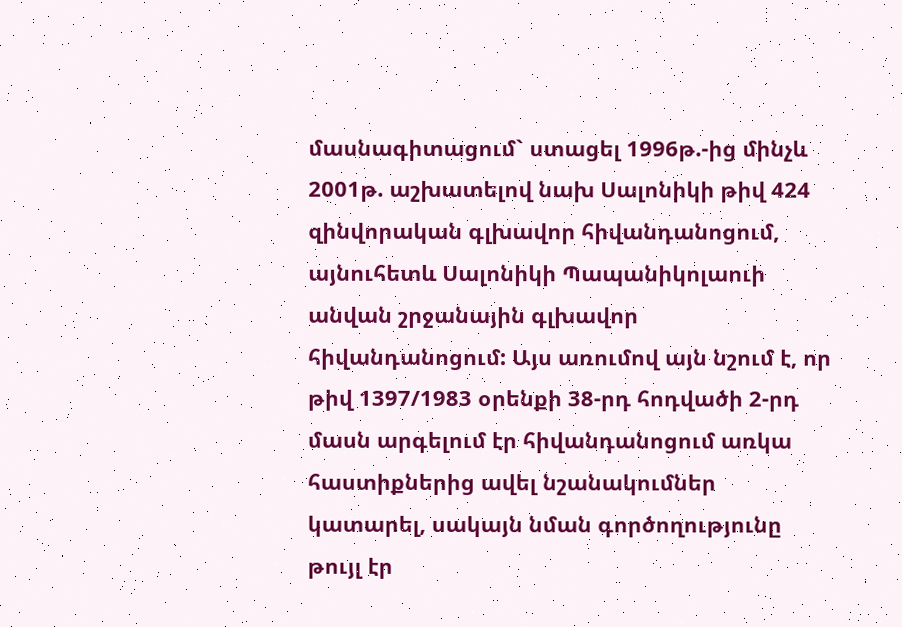մասնագիտացում` ստացել 1996թ.-ից մինչև 2001թ. աշխատելով նախ Սալոնիկի թիվ 424 զինվորական գլխավոր հիվանդանոցում, այնուհետև Սալոնիկի Պապանիկոլաուի անվան շրջանային գլխավոր հիվանդանոցում: Այս առումով այն նշում է, որ թիվ 1397/1983 օրենքի 38-րդ հոդվածի 2-րդ մասն արգելում էր հիվանդանոցում առկա հաստիքներից ավել նշանակումներ կատարել, սակայն նման գործողությունը թույլ էր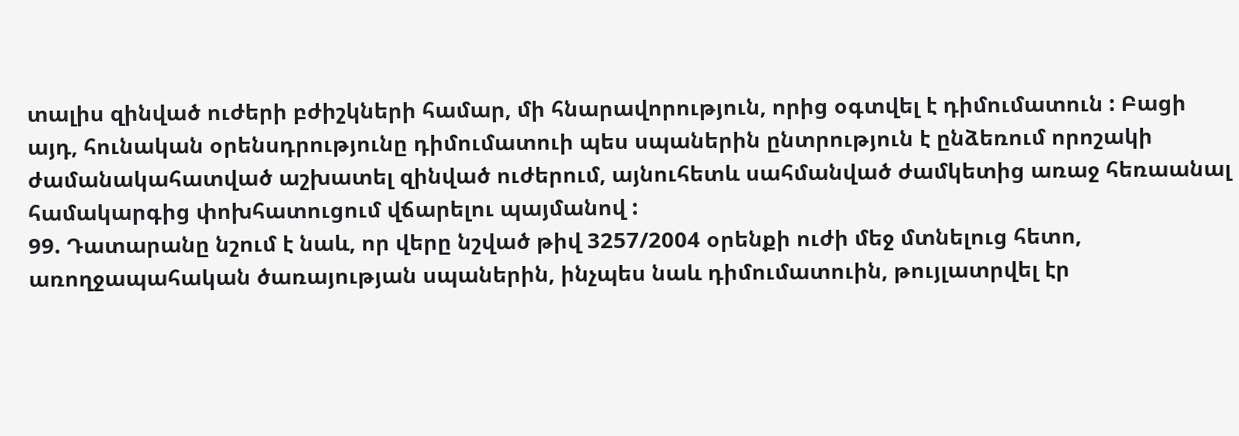տալիս զինված ուժերի բժիշկների համար, մի հնարավորություն, որից օգտվել է դիմումատուն : Բացի այդ, հունական օրենսդրությունը դիմումատուի պես սպաներին ընտրություն է ընձեռում որոշակի ժամանակահատված աշխատել զինված ուժերում, այնուհետև սահմանված ժամկետից առաջ հեռաանալ համակարգից փոխհատուցում վճարելու պայմանով :
99. Դատարանը նշում է նաև, որ վերը նշված թիվ 3257/2004 օրենքի ուժի մեջ մտնելուց հետո, առողջապահական ծառայության սպաներին, ինչպես նաև դիմումատուին, թույլատրվել էր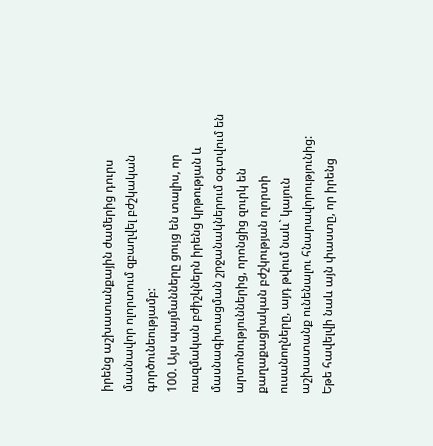իրենց աշխատանքային ժամերից դուրս մասնավոր ոլորտում զբաղվել բժշկական գործունեությամբ:
100. Այս պայմանները ցույց են տալիս, որ ռազմական բժիշկներն իրենց կրթության և մասնագիտացման շրջանակներում օգտվում են արտոնություններից, որոնցից զուրկ են քաղաքացիական բժշկության ոլորտի ուսանողները, այդ թվում նաև` կայուն աշխատանք ունենալու հնարավորությունից: Եթե հավելվի նաև այն փաստը, որ իրենց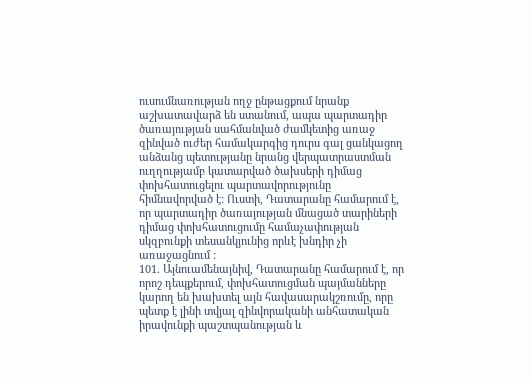ուսումնառության ողջ ընթացքում նրանք աշխատավարձ են ստանում, ապա պարտադիր ծառայության սահմանված ժամկետից առաջ զինված ուժեր համակարգից դուրս գալ ցանկացող անձանց պետությանը նրանց վերպատրաստման ուղղությամբ կատարված ծախսերի դիմաց փոխհատուցելու պարտավորությունը հիմնավորված է: Ուստի, Դատարանը համարում է, որ պարտադիր ծառայության մնացած տարիների դիմաց փոխհատուցումը համաչափության սկզբունքի տեսանկյունից որևէ խնդիր չի առաջացնում :
101. Այնուամենայնիվ, Դատարանը համարում է, որ որոշ դեպքերում, փոխհատուցման պայմանները կարող են խախտել այն հավասարակշռումը, որը պետք է լինի տվյալ զինվորականի անհատական իրավունքի պաշտպանության և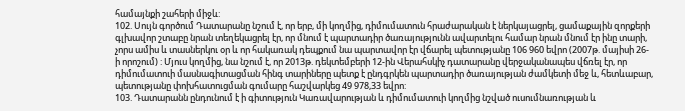համայնքի շահերի միջև:
102. Սույն գործում Դատարանը նշում է, որ երբ, մի կողմից, դիմումատուն հրաժարական է ներկայացրել, ցամաքային զորքերի գլխավոր շտաբը նրան տեղեկացրել էր, որ մնում է պարտադիր ծառայությունն ավարտելու համար նրան մնում էր ինը տարի, չորս ամիս և տասներկու օր և որ հակառակ դեպքում նա պարտավոր էր վճարել պետությանը 106 960 եվրո (2007թ. մայիսի 26-ի որոշում) : Մյուս կողմից, նա նշում է, որ 2013թ. դեկտեմբերի 12-ին Վերահսկիչ դատարանը վերջականապես վճռել էր, որ դիմումատուի մասնագիտացման հինգ տարիները պետք է ընդգրկեն պարտադիր ծառայության ժամկետի մեջ և, հետևաբար, պետությանը փոխհատուցման գումարը հաշվարկեց 49 978,33 եվրո:
103. Դատարանն ընդունում է ի գիտություն Կառավարության և դիմումատուի կողմից նշված ուսումնառության և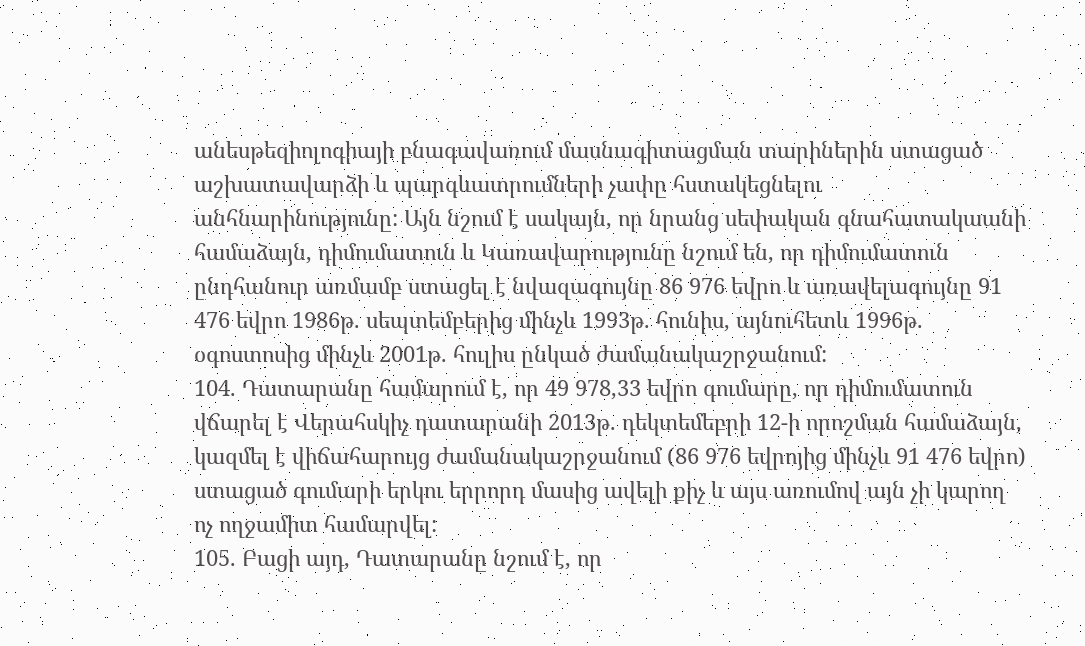անեսթեզիոլոգիայի բնագավառում մասնագիտացման տարիներին ստացած աշխատավարձի և պարգևատրումների չափը հստակեցնելու անհնարինությունը: Այն նշում է սակայն, որ նրանց սեփական գնահատակաանի համաձայն, դիմումատուն և Կառավարությունը նշում են, որ դիմումատուն ընդհանուր առմամբ ստացել է նվազագույնը 86 976 եվրո և առավելագույնը 91 476 եվրո 1986թ. սեպտեմբերից մինչև 1993թ. հունիս, այնուհետև 1996թ. օգոստոսից մինչև 2001թ. հուլիս ընկած ժամանակաշրջանում:
104. Դատարանը համարում է, որ 49 978,33 եվրո գումարը, որ դիմումատուն վճարել է Վերահսկիչ դատարանի 2013թ. դեկտեմեբրի 12-ի որոշման համաձայն, կազմել է վիճահարույց ժամանակաշրջանում (86 976 եվրոյից մինչև 91 476 եվրո) ստացած գումարի երկու երրորդ մասից ավելի քիչ և այս առումով այն չի կարող ոչ ողջամիտ համարվել:
105. Բացի այդ, Դատարանը նշում է, որ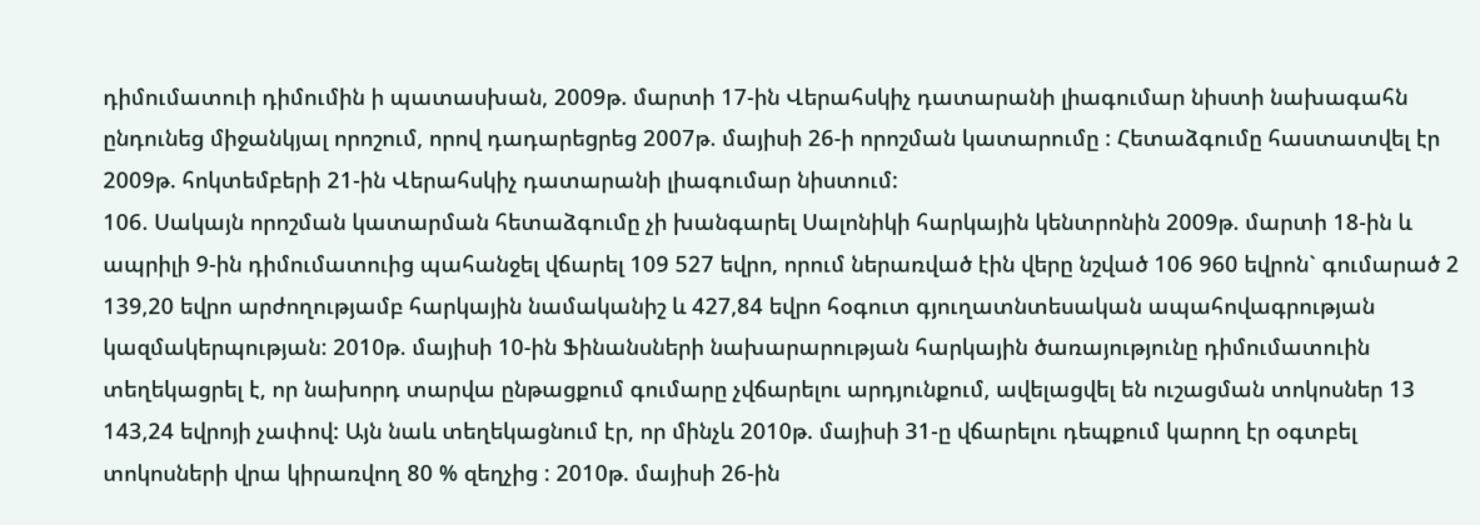դիմումատուի դիմումին ի պատասխան, 2009թ. մարտի 17-ին Վերահսկիչ դատարանի լիագումար նիստի նախագահն ընդունեց միջանկյալ որոշում, որով դադարեցրեց 2007թ. մայիսի 26-ի որոշման կատարումը : Հետաձգումը հաստատվել էր 2009թ. հոկտեմբերի 21-ին Վերահսկիչ դատարանի լիագումար նիստում:
106. Սակայն որոշման կատարման հետաձգումը չի խանգարել Սալոնիկի հարկային կենտրոնին 2009թ. մարտի 18-ին և ապրիլի 9-ին դիմումատուից պահանջել վճարել 109 527 եվրո, որում ներառված էին վերը նշված 106 960 եվրոն` գումարած 2 139,20 եվրո արժողությամբ հարկային նամականիշ և 427,84 եվրո հօգուտ գյուղատնտեսական ապահովագրության կազմակերպության: 2010թ. մայիսի 10-ին Ֆինանսների նախարարության հարկային ծառայությունը դիմումատուին տեղեկացրել է, որ նախորդ տարվա ընթացքում գումարը չվճարելու արդյունքում, ավելացվել են ուշացման տոկոսներ 13 143,24 եվրոյի չափով: Այն նաև տեղեկացնում էր, որ մինչև 2010թ. մայիսի 31-ը վճարելու դեպքում կարող էր օգտբել տոկոսների վրա կիրառվող 80 % զեղչից : 2010թ. մայիսի 26-ին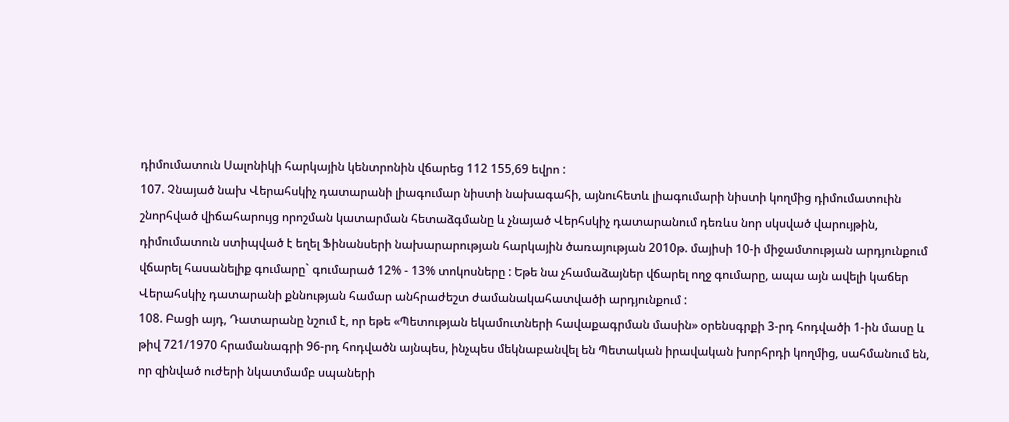դիմումատուն Սալոնիկի հարկային կենտրոնին վճարեց 112 155,69 եվրո :
107. Չնայած նախ Վերահսկիչ դատարանի լիագումար նիստի նախագահի, այնուհետև լիագումարի նիստի կողմից դիմումատուին շնորհված վիճահարույց որոշման կատարման հետաձգմանը և չնայած Վերհսկիչ դատարանում դեռևս նոր սկսված վարույթին, դիմումատուն ստիպված է եղել Ֆինանսերի նախարարության հարկային ծառայության 2010թ. մայիսի 10-ի միջամտության արդյունքում վճարել հասանելիք գումարը` գումարած 12% - 13% տոկոսները : Եթե նա չհամաձայներ վճարել ողջ գումարը, ապա այն ավելի կաճեր Վերահսկիչ դատարանի քննության համար անհրաժեշտ ժամանակահատվածի արդյունքում :
108. Բացի այդ, Դատարանը նշում է, որ եթե «Պետության եկամուտների հավաքագրման մասին» օրենսգրքի 3-րդ հոդվածի 1-ին մասը և թիվ 721/1970 հրամանագրի 96-րդ հոդվածն այնպես, ինչպես մեկնաբանվել են Պետական իրավական խորհրդի կողմից, սահմանում են, որ զինված ուժերի նկատմամբ սպաների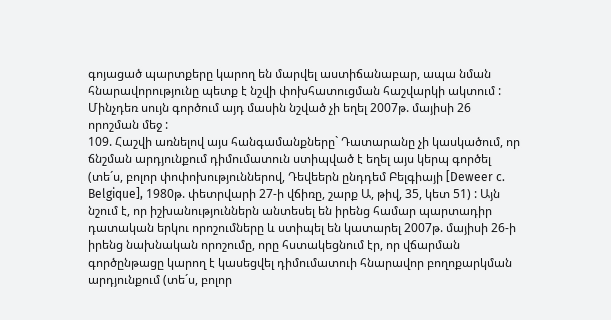գոյացած պարտքերը կարող են մարվել աստիճանաբար, ապա նման հնարավորությունը պետք է նշվի փոխհատուցման հաշվարկի ակտում : Մինչդեռ սույն գործում այդ մասին նշված չի եղել 2007թ. մայիսի 26 որոշման մեջ :
109. Հաշվի առնելով այս հանգամանքները` Դատարանը չի կասկածում, որ ճնշման արդյունքում դիմումատուն ստիպված է եղել այս կերպ գործել (տե´ս, բոլոր փոփոխություններով, Դեվեերն ընդդեմ Բելգիայի [Deweer c. Belgique], 1980թ. փետրվարի 27-ի վճիռը, շարք Ա, թիվ, 35, կետ 51) : Այն նշում է, որ իշխանություններն անտեսել են իրենց համար պարտադիր դատական երկու որոշումները և ստիպել են կատարել 2007թ. մայիսի 26-ի իրենց նախնական որոշումը, որը հստակեցնում էր, որ վճարման գործընթացը կարող է կասեցվել դիմումատուի հնարավոր բողոքարկման արդյունքում (տե´ս, բոլոր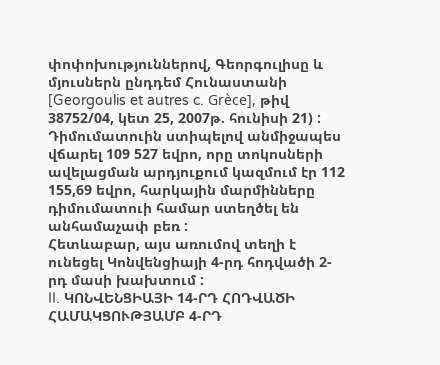փոփոխություններով, Գեորգուլիսը և մյուսներն ընդդեմ Հունաստանի [Georgoulis et autres c. Grèce], թիվ 38752/04, կետ 25, 2007թ. հունիսի 21) : Դիմումատուին ստիպելով անմիջապես վճարել 109 527 եվրո, որը տոկոսների ավելացման արդյուքում կազմում էր 112 155,69 եվրո, հարկային մարմինները դիմումատուի համար ստեղծել են անհամաչափ բեռ :
Հետևաբար, այս առումով տեղի է ունեցել Կոնվենցիայի 4-րդ հոդվածի 2-րդ մասի խախտում :
II. ԿՈՆՎԵՆՑԻԱՅԻ 14-ՐԴ ՀՈԴՎԱԾԻ ՀԱՄԱԿՑՈՒԹՅԱՄԲ 4-ՐԴ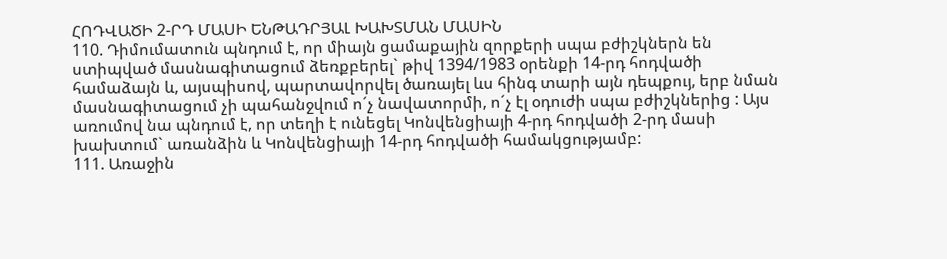ՀՈԴՎԱԾԻ 2-ՐԴ ՄԱՍԻ ԵՆԹԱԴՐՅԱԼ ԽԱԽՏՄԱՆ ՄԱՍԻՆ
110. Դիմումատուն պնդում է, որ միայն ցամաքային զորքերի սպա բժիշկներն են ստիպված մասնագիտացում ձեռքբերել` թիվ 1394/1983 օրենքի 14-րդ հոդվածի համաձայն և, այսպիսով, պարտավորվել ծառայել ևս հինգ տարի այն դեպքույ, երբ նման մասնագիտացում չի պահանջվում ո´չ նավատորմի, ո´չ էլ օդուժի սպա բժիշկներից : Այս առումով նա պնդում է, որ տեղի է ունեցել Կոնվենցիայի 4-րդ հոդվածի 2-րդ մասի խախտում` առանձին և Կոնվենցիայի 14-րդ հոդվածի համակցությամբ:
111. Առաջին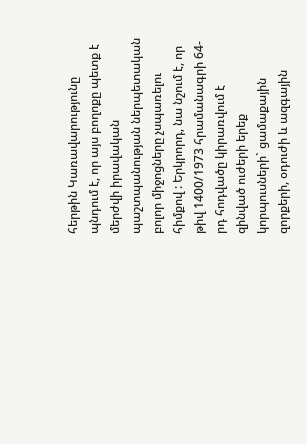հերթին Կառավարությունը պնդում է, որ այս բողոքը պետք է մերժվի իրավական պաշտպանության ներպետական բոլոր միջոցները չսպառելու հիմքով : Երկրորդ, նա նշում է, որ թիվ 1400/1973 հրամանագրի 64-րդ հոդվածը կիրառվում է զինված ուժերի երեք կորպուսների` ցամաքային զորքերի, օդուժի և ազգային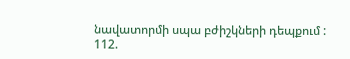նավատորմի սպա բժիշկների դեպքում :
112.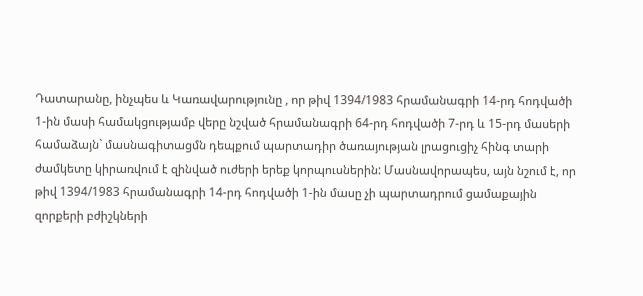Դատարանը, ինչպես և Կառավարությունը , որ թիվ 1394/1983 հրամանագրի 14-րդ հոդվածի 1-ին մասի համակցությամբ վերը նշված հրամանագրի 64-րդ հոդվածի 7-րդ և 15-րդ մասերի համաձայն` մասնագիտացմն դեպքում պարտադիր ծառայության լրացուցիչ հինգ տարի ժամկետը կիրառվում է զինված ուժերի երեք կորպուսներին: Մասնավորապես, այն նշում է, որ թիվ 1394/1983 հրամանագրի 14-րդ հոդվածի 1-ին մասը չի պարտադրում ցամաքային զորքերի բժիշկների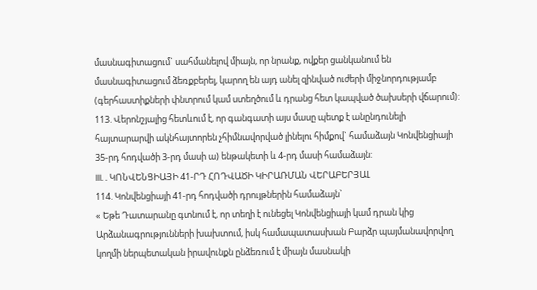մասնագիտացում` սահմանելով միայն, որ նրանք, ովքեր ցանկանում են մասնագիտացում ձեռքբերել, կարող են այդ անել զինված ուժերի միջնորդությամբ (գերհաստիքների փնտրում կամ ստեղծում և դրանց հետ կապված ծախսերի վճարում):
113. Վերոնշյալից հետևում է, որ գանգատի այս մասը պետք է անընդունելի հայտարարվի ակնհայտորեն չհիմնավորված լինելու հիմքով` համաձայն Կոնվենցիայի 35-րդ հոդվածի 3-րդ մասի ա) ենթակետի և 4-րդ մասի համաձայն:
III. . ԿՈՆՎԵՆՑԻԱՅԻ 41-ՐԴ ՀՈԴՎԱԾԻ ԿԻՐԱՌՄԱՆ ՎԵՐԱԲԵՐՅԱԼ
114. Կոնվենցիայի 41-րդ հոդվածի դրույթներին համաձայն`
« Եթե Դատարանը գտնում է, որ տեղի է ունեցել Կոնվենցիայի կամ դրան կից Արձանագրությունների խախտում, իսկ համապատասխան Բարձր պայմանավորվող կողմի ներպետական իրավունքն ընձեռում է միայն մասնակի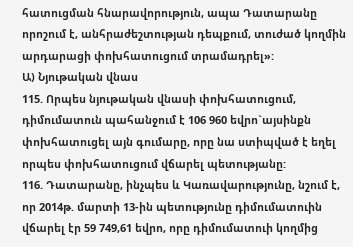հատուցման հնարավորություն, ապա Դատարանը որոշում է, անհրաժեշտության դեպքում, տուժած կողմին արդարացի փոխհատուցում տրամադրել»:
Ա) Նյութական վնաս
115. Որպես նյութական վնասի փոխհատուցում, դիմումատուն պահանջում է 106 960 եվրո`այսինքն փոխհատուցել այն գումարը, որը նա ստիպված է եղել որպես փոխհատուցում վճարել պետությանը:
116. Դատարանը, ինչպես և Կառավարությունը, նշում է, որ 2014թ. մարտի 13-ին պետությունը դիմումատուին վճարել էր 59 749,61 եվրո, որը դիմումատուի կողմից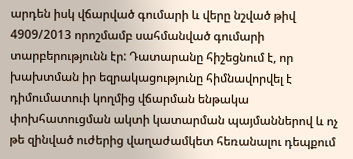արդեն իսկ վճարված գումարի և վերը նշված թիվ 4909/2013 որոշմամբ սահմանված գումարի տարբերությունն էր: Դատարանը հիշեցնում է, որ խախտման իր եզրակացությունը հիմնավորվել է դիմումատուի կողմից վճարման ենթակա փոխհատուցման ակտի կատարման պայմաններով և ոչ թե զինված ուժերից վաղաժամկետ հեռանալու դեպքում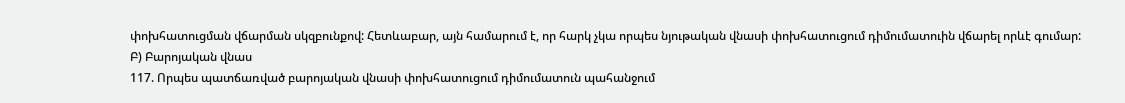փոխհատուցման վճարման սկզբունքով: Հետևաբար, այն համարում է, որ հարկ չկա որպես նյութական վնասի փոխհատուցում դիմումատուին վճարել որևէ գումար:
Բ) Բարոյական վնաս
117. Որպես պատճառված բարոյական վնասի փոխհատուցում դիմումատուն պահանջում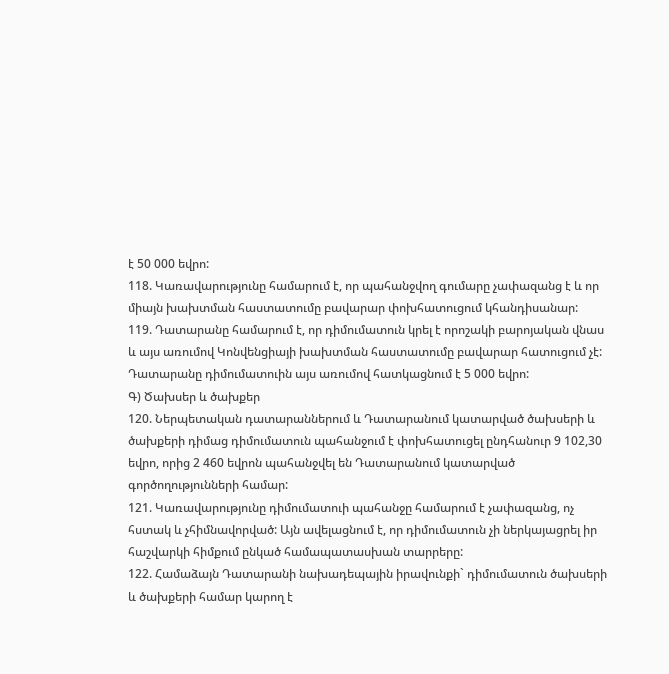է 50 000 եվրո:
118. Կառավարությունը համարում է, որ պահանջվող գումարը չափազանց է և որ միայն խախտման հաստատումը բավարար փոխհատուցում կհանդիսանար:
119. Դատարանը համարում է, որ դիմումատուն կրել է որոշակի բարոյական վնաս և այս առումով Կոնվենցիայի խախտման հաստատումը բավարար հատուցում չէ: Դատարանը դիմումատուին այս առումով հատկացնում է 5 000 եվրո:
Գ) Ծախսեր և ծախքեր
120. Ներպետական դատարաններում և Դատարանում կատարված ծախսերի և ծախքերի դիմաց դիմումատուն պահանջում է փոխհատուցել ընդհանուր 9 102,30 եվրո, որից 2 460 եվրոն պահանջվել են Դատարանում կատարված գործողությունների համար:
121. Կառավարությունը դիմումատուի պահանջը համարում է չափազանց, ոչ հստակ և չհիմնավորված: Այն ավելացնում է, որ դիմումատուն չի ներկայացրել իր հաշվարկի հիմքում ընկած համապատասխան տարրերը:
122. Համաձայն Դատարանի նախադեպային իրավունքի` դիմումատուն ծախսերի և ծախքերի համար կարող է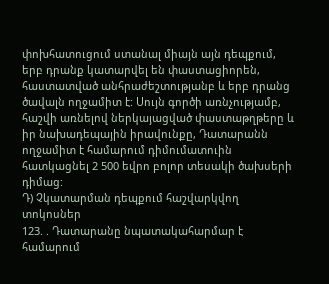փոխհատուցում ստանալ միայն այն դեպքում, երբ դրանք կատարվել են փաստացիորեն, հաստատված անհրաժեշտությանբ և երբ դրանց ծավալն ողջամիտ է: Սույն գործի առնչությամբ, հաշվի առնելով ներկայացված փաստաթղթերը և իր նախադեպային իրավունքը, Դատարանն ողջամիտ է համարում դիմումատուին հատկացնել 2 500 եվրո բոլոր տեսակի ծախսերի դիմաց:
Դ) Չկատարման դեպքում հաշվարկվող տոկոսներ
123. . Դատարանը նպատակահարմար է համարում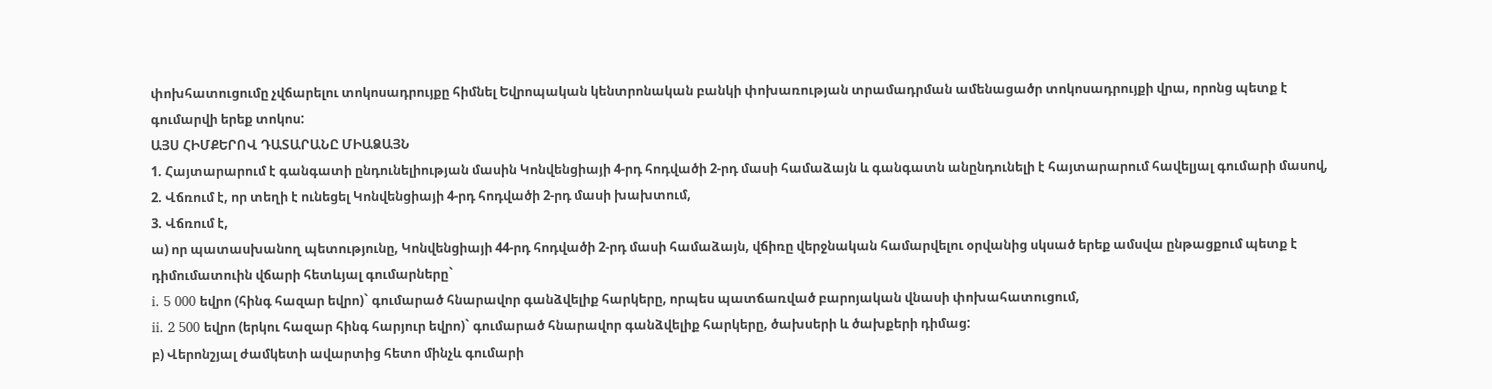փոխհատուցումը չվճարելու տոկոսադրույքը հիմնել Եվրոպական կենտրոնական բանկի փոխառության տրամադրման ամենացածր տոկոսադրույքի վրա, որոնց պետք է գումարվի երեք տոկոս:
ԱՅՍ ՀԻՄՔԵՐՈՎ ԴԱՏԱՐԱՆԸ ՄԻԱՁԱՅՆ
1. Հայտարարում է գանգատի ընդունելիության մասին Կոնվենցիայի 4-րդ հոդվածի 2-րդ մասի համաձայն և գանգատն անընդունելի է հայտարարում հավելյալ գումարի մասով,
2. Վճռում է, որ տեղի է ունեցել Կոնվենցիայի 4-րդ հոդվածի 2-րդ մասի խախտում,
3. Վճռում է,
ա) որ պատասխանող պետությունը, Կոնվենցիայի 44-րդ հոդվածի 2-րդ մասի համաձայն, վճիռը վերջնական համարվելու օրվանից սկսած երեք ամսվա ընթացքում պետք է դիմումատուին վճարի հետևյալ գումարները`
i. 5 000 եվրո (հինգ հազար եվրո)` գումարած հնարավոր գանձվելիք հարկերը, որպես պատճառված բարոյական վնասի փոխահատուցում,
ii. 2 500 եվրո (երկու հազար հինգ հարյուր եվրո)` գումարած հնարավոր գանձվելիք հարկերը, ծախսերի և ծախքերի դիմաց:
բ) Վերոնշյալ ժամկետի ավարտից հետո մինչև գումարի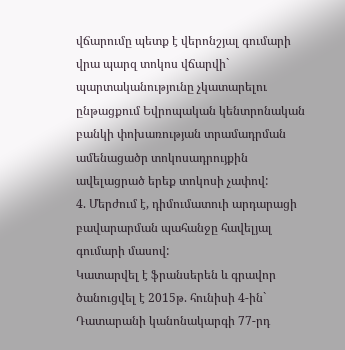վճարումը պետք է վերոնշյալ գումարի վրա պարզ տոկոս վճարվի` պարտականությունը չկատարելու ընթացքում Եվրոպական կենտրոնական բանկի փոխառության տրամադրման ամենացածր տոկոսադրույքին ավելացրած երեք տոկոսի չափով:
4. Մերժում է, դիմումատուի արդարացի բավարարման պահանջը հավելյալ գումարի մասով:
Կատարվել է ֆրանսերեն և գրավոր ծանուցվել է 2015թ. հունիսի 4-ին` Դատարանի կանոնակարգի 77-րդ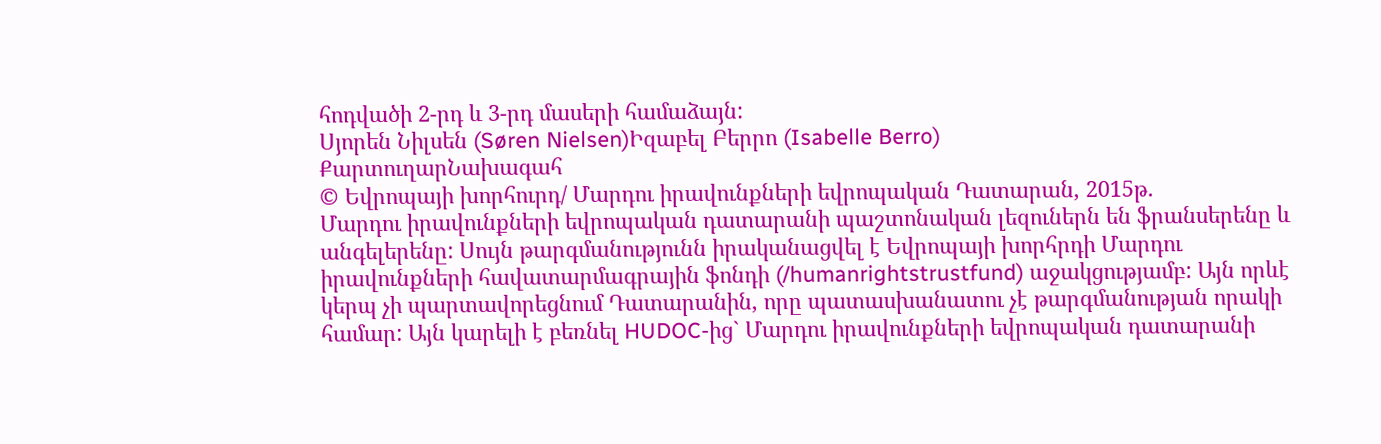հոդվածի 2-րդ և 3-րդ մասերի համաձայն:
Սյորեն Նիլսեն (Søren Nielsen)Իզաբել Բերրո (Isabelle Berro)
ՔարտուղարՆախագահ
© Եվրոպայի խորհուրդ/ Մարդու իրավունքների եվրոպական Դատարան, 2015թ.
Մարդու իրավունքների եվրոպական դատարանի պաշտոնական լեզուներն են ֆրանսերենը և անգելերենը: Սույն թարգմանությունն իրականացվել է Եվրոպայի խորհրդի Մարդու իրավունքների հավատարմագրային ֆոնդի (/humanrightstrustfund) աջակցությամբ: Այն որևէ կերպ չի պարտավորեցնում Դատարանին, որը պատասխանատու չէ թարգմանության որակի համար: Այն կարելի է բեռնել HUDOC-ից` Մարդու իրավունքների եվրոպական դատարանի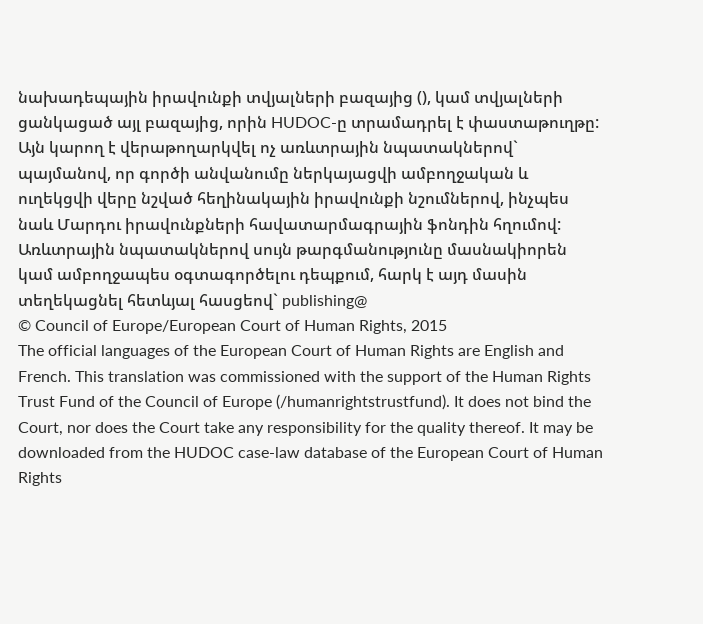նախադեպային իրավունքի տվյալների բազայից (), կամ տվյալների ցանկացած այլ բազայից, որին HUDOC-ը տրամադրել է փաստաթուղթը: Այն կարող է վերաթողարկվել ոչ առևտրային նպատակներով` պայմանով, որ գործի անվանումը ներկայացվի ամբողջական և ուղեկցվի վերը նշված հեղինակային իրավունքի նշումներով, ինչպես նաև Մարդու իրավունքների հավատարմագրային ֆոնդին հղումով: Առևտրային նպատակներով սույն թարգմանությունը մասնակիորեն կամ ամբողջապես օգտագործելու դեպքում, հարկ է այդ մասին տեղեկացնել հետևյալ հասցեով` publishing@
© Council of Europe/European Court of Human Rights, 2015
The official languages of the European Court of Human Rights are English and French. This translation was commissioned with the support of the Human Rights Trust Fund of the Council of Europe (/humanrightstrustfund). It does not bind the Court, nor does the Court take any responsibility for the quality thereof. It may be downloaded from the HUDOC case-law database of the European Court of Human Rights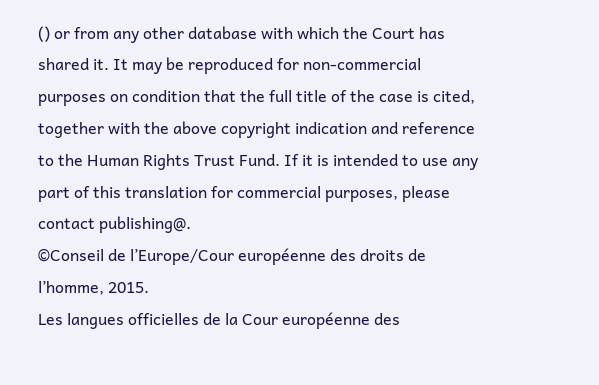() or from any other database with which the Court has shared it. It may be reproduced for non-commercial purposes on condition that the full title of the case is cited, together with the above copyright indication and reference to the Human Rights Trust Fund. If it is intended to use any part of this translation for commercial purposes, please contact publishing@.
©Conseil de l’Europe/Cour européenne des droits de l’homme, 2015.
Les langues officielles de la Cour européenne des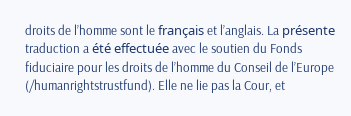droits de l’homme sont le français et l’anglais. La présente traduction a été effectuée avec le soutien du Fonds fiduciaire pour les droits de l’homme du Conseil de l’Europe (/humanrightstrustfund). Elle ne lie pas la Cour, et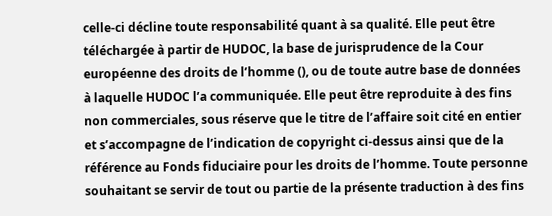celle-ci décline toute responsabilité quant à sa qualité. Elle peut être téléchargée à partir de HUDOC, la base de jurisprudence de la Cour européenne des droits de l’homme (), ou de toute autre base de données à laquelle HUDOC l’a communiquée. Elle peut être reproduite à des fins non commerciales, sous réserve que le titre de l’affaire soit cité en entier et s’accompagne de l’indication de copyright ci-dessus ainsi que de la référence au Fonds fiduciaire pour les droits de l’homme. Toute personne souhaitant se servir de tout ou partie de la présente traduction à des fins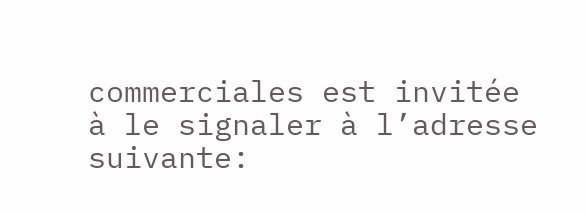commerciales est invitée à le signaler à l’adresse suivante: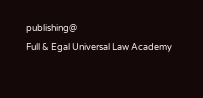publishing@
Full & Egal Universal Law Academy